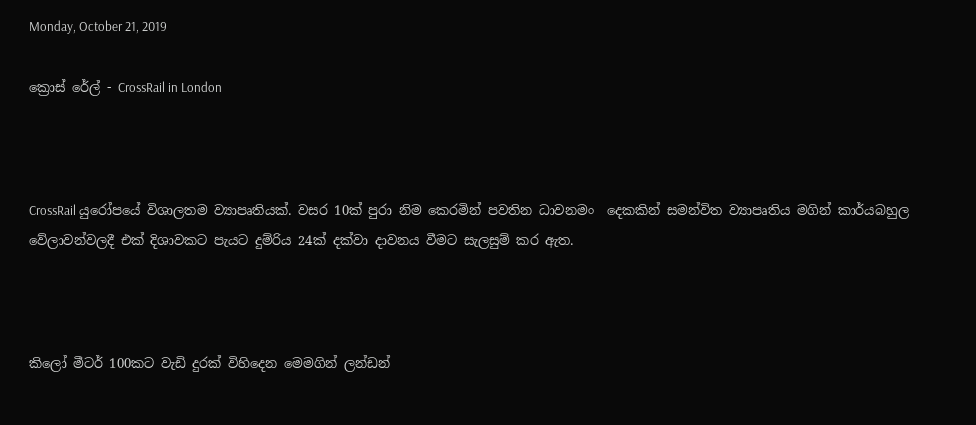Monday, October 21, 2019

ක්‍රොස් රේල් - CrossRail in London



CrossRail යුරෝපයේ විශාලතම ව්‍යාපෘතියක්. වසර 10ක් පුරා නිම කෙරමින් පවතින ධාවනමං  දෙකකින් සමන්විත ව්‍යාපෘතිය මගින් කාර්යබහුල වේලාවන්වලදී එක් දිශාවකට පැයට දුම්රිය 24ක් දක්වා දාවනය වීමට සැලසුම් කර ඇත.



කිලෝ මීටර් 100කට වැඩි දුරක් විහිදෙන මෙමගින් ලන්ඩන්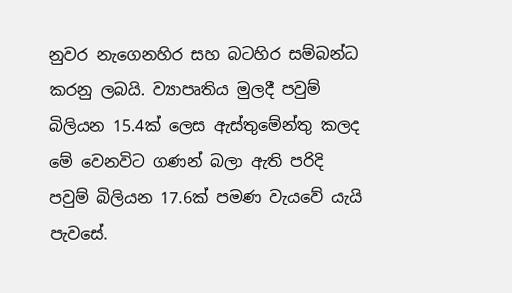නුවර නැගෙනහිර සහ බටහිර සම්බන්ධ කරනු ලබයි. ව්‍යාපෘතිය මුලදී පවුම් බිලියන 15.4ක් ලෙස ඇස්තුමේන්තු කලද මේ වෙනවිට ගණන් බලා ඇති පරිදි පවුම් බිලියන 17.6ක් පමණ වැයවේ යැයි පැවසේ.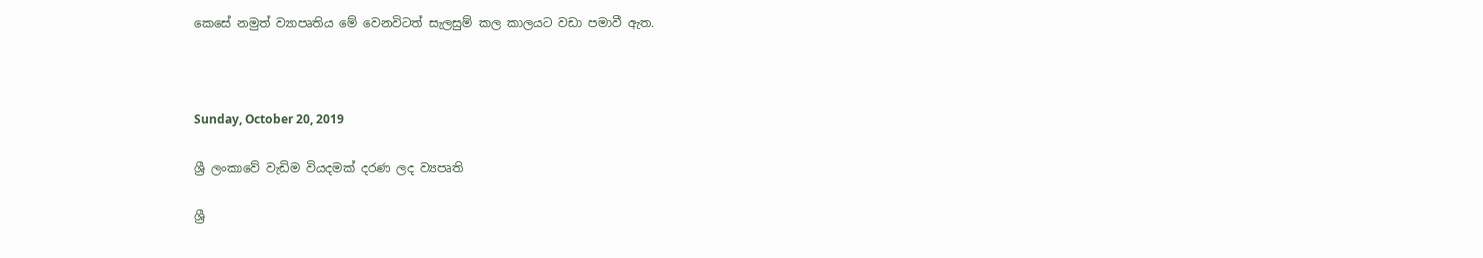කෙසේ නමුත් ව්‍යාපෘතිය මේ වෙනවිටත් සැලසුම් කල කාලයට වඩා පමාවී ඇත.



Sunday, October 20, 2019

ශ්‍රී ලංකාවේ වැඩිම වියදමක් දරණ ලද ව්‍යපෘති

ශ්‍රී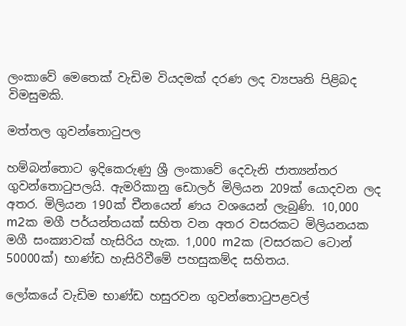ලංකාවේ මෙතෙක් වැඩිම වියදමක් දරණ ලද ව්‍යපෘති පිළිබද විමසුමකි.

මත්තල ගුවන්තොටුපල

හම්බන්තොට ඉදිකෙරුණු ශ්‍රී ලංකාවේ දෙවැනි ජාත්‍යන්තර ගුවන්තොටුපලයි. ඇමරිකානු ඩොලර් මිලියන 209ක් යොදවන ලද අතර. මිලියන 190ක් චීනයෙන් ණය වශයෙන් ලැබුණි. 10,000 m2ක මගී පර්යන්තයක් සහිත වන අතර වසරකට මිලියනයක මගී සංක්‍යාවක් හැසිරිය හැක. 1,000 m2ක (වසරකට ටොන් 50000ක්) භාණ්ඩ හැසිරිවීමේ පහසුකම්ද සහිතය.

ලෝකයේ වැඩිම භාණ්ඩ හසුරවන ගුවන්තොටුපළවල්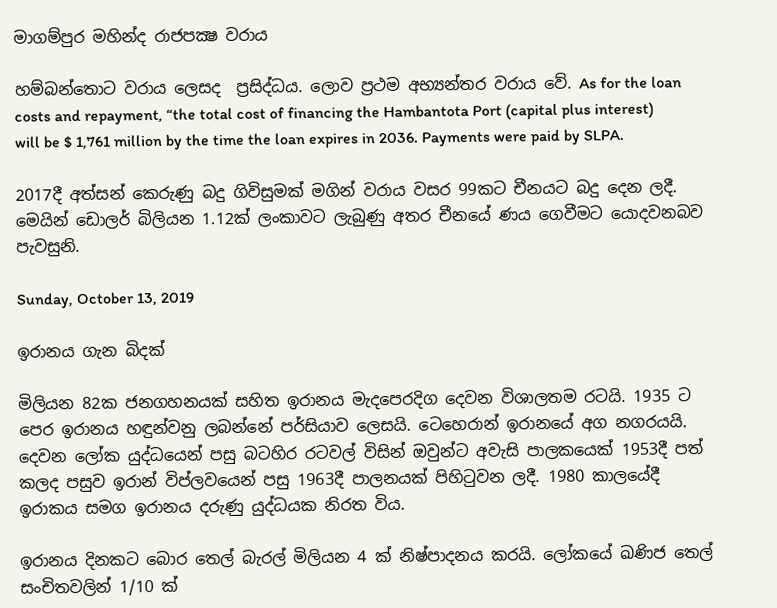මාගම්පුර මහින්ද රාජපක්‍ෂ වරාය

හම්බන්තොට වරාය ලෙසද  ප්‍රසිද්ධය. ලොව ප්‍රථම අභ්‍යන්තර වරාය වේ. As for the loan costs and repayment, “the total cost of financing the Hambantota Port (capital plus interest) will be $ 1,761 million by the time the loan expires in 2036. Payments were paid by SLPA.

2017දී අත්සන් කෙරුණු බදු ගිවිසුමක් මගින් වරාය වසර 99කට චීනයට බදු දෙන ලදී. මෙයින් ඩොලර් බිලියන 1.12ක් ලංකාවට ලැබුණු අතර චීනයේ ණය ගෙවීමට යොදවනබව පැවසුනි.

Sunday, October 13, 2019

ඉරානය ගැන බිදක්

මිලියන 82ක ජනගහනයක් සහිත ඉරානය මැදපෙරදිග දෙවන විශාලතම රටයි. 1935 ට පෙර ඉරානය හඳුන්වනු ලබන්නේ පර්සියාව ලෙසයි. ටෙහෙරාන් ඉරානයේ අග නගරයයි. දෙවන ලෝක යුද්ධයෙන් පසු බටහිර රටවල් විසින් ඔවුන්ට අවැසි පාලකයෙක් 1953දී පත් කලද පසුව ඉරාන් විප්ල‍වයෙන් පසු 1963දී පාලනයක් පිහිටුවන ලදී. 1980 කාලයේදී ඉරාකය සමග ඉරානය දරුණු යුද්ධයක නිරත විය.

ඉරානය දිනකට බොර තෙල් බැරල් මිලියන 4 ක් නිෂ්පාදනය කරයි. ලෝකයේ ඛණිජ තෙල් සංචිතවලින් 1/10 ක්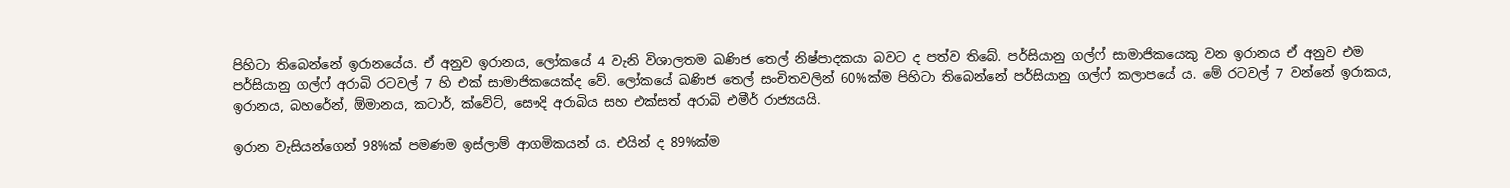පිහිටා තිබෙන්නේ ඉරානයේය. ඒ අනුව ඉරානය, ලෝකයේ 4 වැනි විශාලතම ඛණිජ තෙල් නිෂ්පාදකයා බවට ද පත්ව තිබේ. පර්සියානු ගල්ෆ් සාමාජිකයෙකු වන ඉරානය ඒ අනුව එම පර්සියානු ගල්ෆ් අරාබි රටවල් 7 හි එක් සාමාජිකයෙක්ද වේ. ලෝකයේ ඛණිජ තෙල් සංචිතවලින් 60%ක්ම පිහිටා තිබෙන්නේ පර්සියානු ගල්ෆ් කලාපයේ ය. මේ රටවල් 7 වන්නේ ඉරාකය, ඉරානය, බහරේන්, ඕමානය, කටාර්, ක්වේට්, සෞදි අරාබිය සහ එක්සත් අරාබි එමීර් රාජ්‍යයයි.

ඉරාන වැසියන්ගෙන් 98%ක් පමණම ඉස්ලාම් ආගමිකයන් ය. එයින් ද 89%ක්ම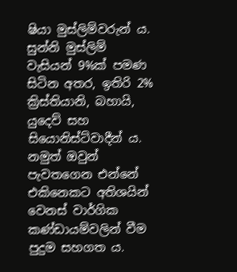ෂියා මුස්ලිම්වරුන් ය. සුන්නි මුස්ලිම් වැසියන් 9%ක් පමණ සිටින අතර, ඉතිරි 2% ක්‍රිස්තියානි, බහායි, යුදෙව් සහ සියොනිස්ට්වාදීන් ය. නමුත් ඔවුන් පැවතගෙන එන්නේ එකිනෙකට අතිශයින් වෙනස් වාර්ගික කණ්ඩායම්වලින් වීම පුදුම සහගත ය.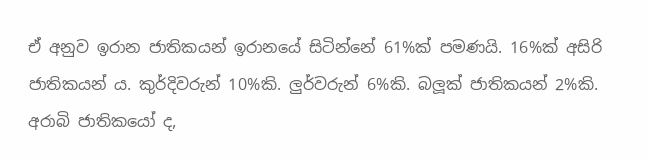ඒ අනුව ඉරාන ජාතිකයන් ඉරානයේ සිටින්නේ 61%ක් පමණයි. 16%ක් අසිරි ජාතිකයන් ය. කුර්දිවරුන් 10%කි. ලුර්වරුන් 6%කි. බලූක් ජාතිකයන් 2%කි. අරාබි ජාතිකයෝ ද,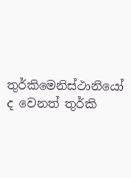තුර්කිමෙනිස්ථානියෝ ද වෙනත් තුර්කි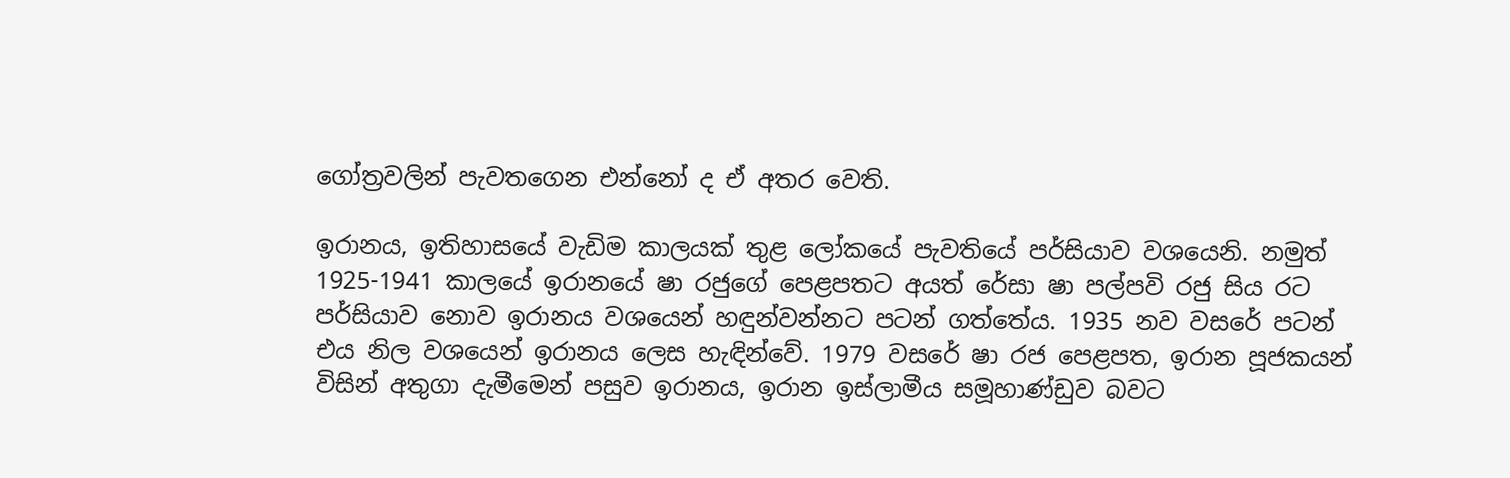ගෝත්‍රවලින් පැවතගෙන එන්නෝ ද ඒ අතර වෙති.

ඉරානය, ඉතිහාසයේ වැඩිම කාලයක් තුළ ලෝකයේ පැවතියේ පර්සියාව වශයෙනි. නමුත් 1925-1941 කාලයේ ඉරානයේ ෂා රජුගේ පෙළපතට අයත් රේසා ෂා පල්පවි රජු සිය රට පර්සියාව නොව ඉරානය වශයෙන් හඳුන්වන්නට පටන් ගත්තේය. 1935 නව වසරේ පටන් එය නිල වශයෙන් ඉරානය ලෙස හැඳින්වේ. 1979 වසරේ ෂා රජ පෙළපත, ඉරාන පූජකයන් විසින් අතුගා දැමීමෙන් පසුව ඉරානය, ඉරාන ඉස්ලාමීය සමූහාණ්ඩුව බවට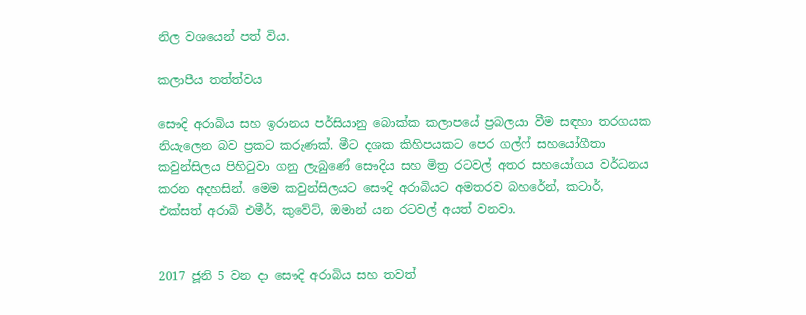නිල වශයෙන් පත් විය.

කලාපීය තත්ත්වය

සෞදි අරාබිය සහ ඉරානය පර්සියානු බොක්ක කලාපයේ ප්‍රබලයා වීම සඳහා තරගයක නියැලෙන බව ප්‍රකට කරුණක්. මීට දශක කිහිපයකට පෙර ගල්ෆ් සහයෝගීතා කවුන්සිලය පිහිටුවා ගනු ලැබුණේ සෞදිය සහ මිත්‍ර රටවල් අතර සහයෝගය වර්ධනය කරන අදහසින්. මෙම කවුන්සිලයට සෞදි අරාබියට අමතරව බහරේන්, කටාර්, එක්සත් අරාබි එමීර්, කුවේට්, ඔමාන් යන රටවල් අයත් වනවා.


2017 ජූනි 5 වන දා සෞදි අරාබිය සහ තවත්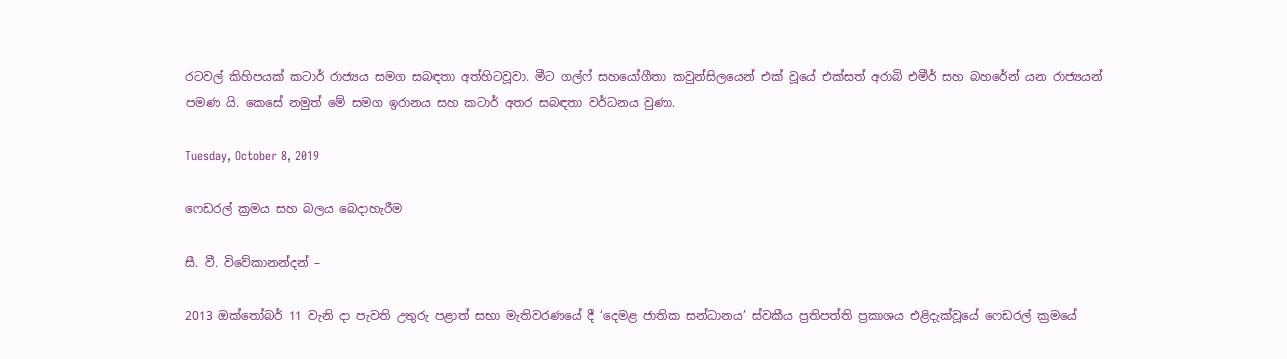රටවල් කිහිපයක් කටාර් රාජ්‍යය සමග සබඳතා අත්හිටවූවා. මීට ගල්ෆ් සහයෝගීතා කවුන්සිලයෙන් එක් වූයේ එක්සත් අරාබි එමීර් සහ බහරේන් යන රාජ්‍යයන් පමණ යි. කෙසේ නමුත් මේ සමග ඉරානය සහ කටාර් අතර සබඳතා වර්ධනය වුණා.

Tuesday, October 8, 2019

ෆෙඩරල් ක්‍රමය සහ බලය බෙදාහැරීම

සී. වී. විවේකානන්දන් –

2013 ඔක්තෝබර් 11 වැනි දා පැවති උතුරු පළාත් සභා මැතිවරණයේ දී ‘දෙමළ ජාතික සන්ධානය’ ස්වකීය ප්‍රතිපත්ති ප්‍රකාශය එළිදැක්වූයේ ෆෙඩරල් ක්‍රමයේ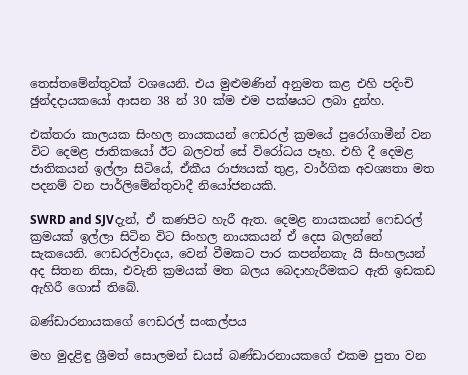තෙස්තමේන්තුවක් වශයෙනි. එය මුළුමණින් අනුමත කළ එහි පදිංචි ඡුන්දදායකයෝ ආසන 38 න් 30 ක්ම එම පක්ෂයට ලබා දුන්හ.

එක්තරා කාලයක සිංහල නායකයන් ෆෙඩරල් ක්‍රමයේ පුරෝගාමීන් වන විට දෙමළ ජාතිකයෝ ඊට බලවත් සේ විරෝධය පෑහ. එහි දී දෙමළ ජාතිකයන් ඉල්ලා සිටියේ, ඒකීය රාජ්‍යයක් තුළ, වාර්ගික අවශ්‍යතා මත පදනම් වන පාර්ලිමේන්තුවාදී නියෝජනයකි.

SWRD and SJVදැන්, ඒ කණපිට හැරී ඇත. දෙමළ නායකයන් ෆෙඩරල් ක්‍රමයක් ඉල්ලා සිටින විට සිංහල නායකයන් ඒ දෙස බලන්නේ සැකයෙනි. ෆෙඩරල්වාදය, වෙන් වීමකට පාර කපන්නකැ යි සිංහලයන් අද සිතන නිසා, එවැනි ක්‍රමයක් මත බලය බෙදාහැරීමකට ඇති ඉඩකඩ ඇහිරී ගොස් තිබේ.

බණ්ඩාරනායකගේ ෆෙඩරල් සංකල්පය

මහ මුදළිඳු ශ්‍රීමත් සොලමන් ඩයස් බණ්ඩාරනායකගේ එකම පුතා වන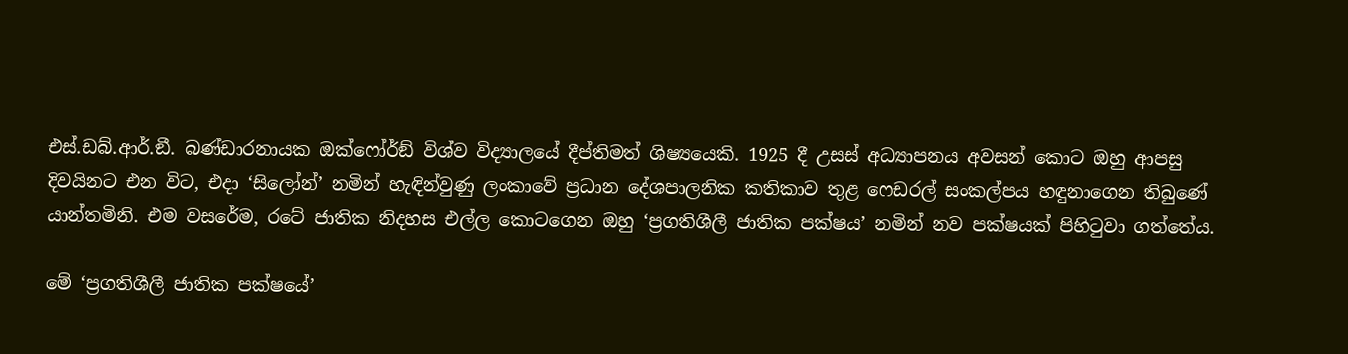එස්.ඩබ්.ආර්.ඞී. බණ්ඩාරනායක ඔක්ෆෝර්ඞ් විශ්ව විද්‍යාලයේ දීප්තිමත් ශිෂ්‍යයෙකි. 1925 දී උසස් අධ්‍යාපනය අවසන් කොට ඔහු ආපසු දිවයිනට එන විට, එදා ‘සිලෝන්’ නමින් හැඳින්වුණු ලංකාවේ ප්‍රධාන දේශපාලනික කතිකාව තුළ ෆෙඩරල් සංකල්පය හඳුනාගෙන තිබුණේ යාන්තමිනි. එම වසරේම, රටේ ජාතික නිදහස එල්ල කොටගෙන ඔහු ‘ප්‍රගතිශීලී ජාතික පක්ෂය’ නමින් නව පක්ෂයක් පිහිටුවා ගත්තේය.

මේ ‘ප්‍රගතිශීලී ජාතික පක්ෂයේ’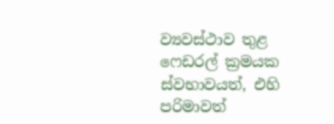ව්‍යවස්ථාව තුළ ෆෙඩරල් ක්‍රමයක ස්වභාවයත්, එහි පරිමාවත්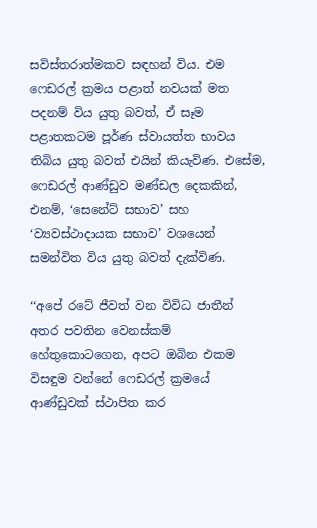සවිස්තරාත්මකව සඳහන් විය. එම ෆෙඩරල් ක්‍රමය පළාත් නවයක් මත පදනම් විය යුතු බවත්, ඒ සෑම පළාතකටම පූර්ණ ස්වායත්ත භාවය තිබිය යුතු බවත් එයින් කියැවිණ. එසේම, ෆෙඩරල් ආණ්ඩුව මණ්ඩල දෙකකින්, එනම්, ‘සෙනේට් සභාව’ සහ ‘ව්‍යවස්ථාදායක සභාව’ වශයෙන් සමන්විත විය යුතු බවත් දැක්විණ.

‘‘අපේ රටේ ජීවත් වන විවිධ ජාතීන් අතර පවතින වෙනස්කම් හේතුකොටගෙන, අපට ඔබින එකම විසඳුම වන්නේ ෆෙඩරල් ක්‍රමයේ ආණ්ඩුවක් ස්ථාපිත කර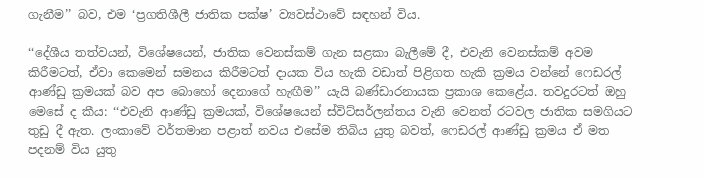ගැනීම’’ බව, එම ‘ප්‍රගතිශීලී ජාතික පක්ෂ’ ව්‍යවස්ථාවේ සඳහන් විය.

‘‘දේශීය තත්වයන්, විශේෂයෙන්, ජාතික වෙනස්කම් ගැන සළකා බැලීමේ දී, එවැනි වෙනස්කම් අවම කිරීමටත්, ඒවා කෙමෙන් සමනය කිරීමටත් දායක විය හැකි වඩාත් පිළිගත හැකි ක්‍රමය වන්නේ ෆෙඩරල් ආණ්ඩු ක්‍රමයක් බව අප බොහෝ දෙනාගේ හැඟීම’’ යැයි බණ්ඩාරනායක ප්‍රකාශ කෙළේය. තවදුරටත් ඔහු මෙසේ ද කීය: ‘‘එවැනි ආණ්ඩු ක්‍රමයක්, විශේෂයෙන් ස්විට්සර්ලන්තය වැනි වෙනත් රටවල ජාතික සමගියට තුඩු දී ඇත. ලංකාවේ වර්තමාන පළාත් නවය එසේම තිබිය යුතු බවත්, ෆෙඩරල් ආණ්ඩු ක්‍රමය ඒ මත පදනම් විය යුතු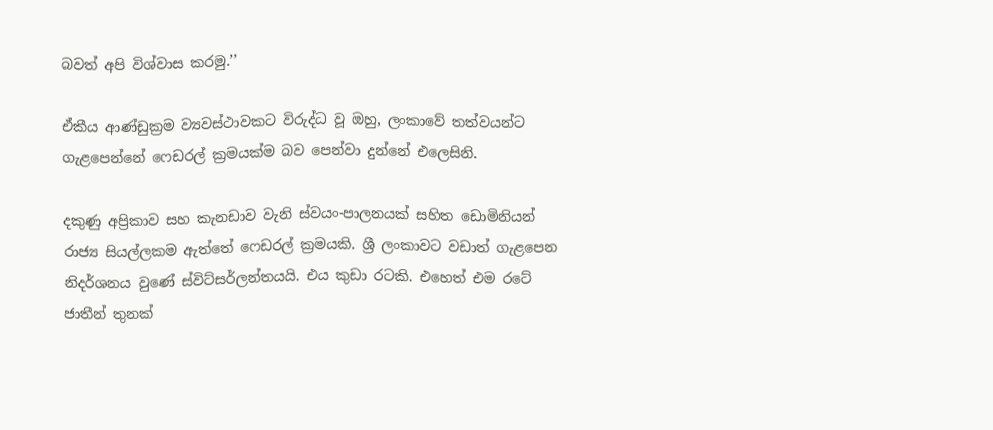බවත් අපි විශ්වාස කරමු.’’

ඒකීය ආණ්ඩුක්‍රම ව්‍යවස්ථාවකට විරුද්ධ වූ ඔහු, ලංකාවේ තත්වයන්ට ගැළපෙන්නේ ෆෙඩරල් ක්‍රමයක්ම බව පෙන්වා දුන්නේ එලෙසිනි.

දකුණු අප්‍රිකාව සහ කැනඩාව වැනි ස්වයං-පාලනයක් සහිත ඩොමිනියන් රාජ්‍ය සියල්ලකම ඇත්තේ ෆෙඩරල් ක්‍රමයකි. ශ්‍රී ලංකාවට වඩාත් ගැළපෙන නිදර්ශනය වුණේ ස්විට්සර්ලන්තයයි. එය කුඩා රටකි. එහෙත් එම රටේ ජාතීන් තුනක්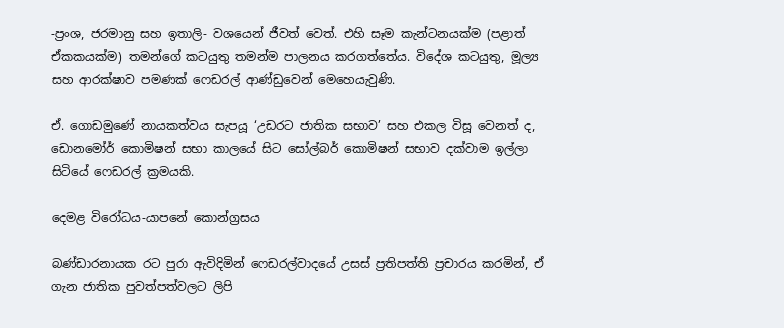-ප්‍රංශ, ජරමානු සහ ඉතාලි- වශයෙන් ජීවත් වෙත්. එහි සෑම කැන්ටනයක්ම (පළාත් ඒකකයක්ම) තමන්ගේ කටයුතු තමන්ම පාලනය කරගත්තේය. විදේශ කටයුතු, මූල්‍ය සහ ආරක්ෂාව පමණක් ෆෙඩරල් ආණ්ඩුවෙන් මෙහෙයැවුණි.

ඒ. ගොඩමුණේ නායකත්වය සැපයූ ‘උඩරට ජාතික සභාව’ සහ එකල විසූ වෙනත් ද, ඩොනමෝර් කොමිෂන් සභා කාලයේ සිට සෝල්බර් කොමිෂන් සභාව දක්වාම ඉල්ලා සිටියේ ෆෙඩරල් ක්‍රමයකි.

දෙමළ විරෝධය-යාපනේ කොන්ග්‍රසය

බණ්ඩාරනායක රට පුරා ඇවිදිමින් ෆෙඩරල්වාදයේ උසස් ප්‍රතිපත්ති ප්‍රචාරය කරමින්, ඒ ගැන ජාතික පුවත්පත්වලට ලිපි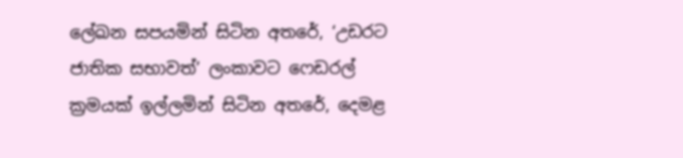ලේඛන සපයමින් සිටින අතරේ, ‘උඩරට ජාතික සභාවත්’ ලංකාවට ෆෙඩරල් ක්‍රමයක් ඉල්ලමින් සිටින අතරේ, දෙමළ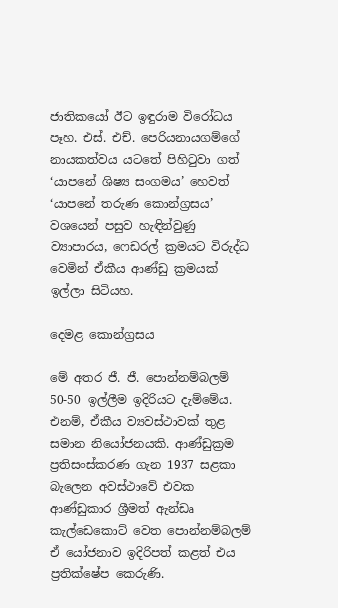ජාතිකයෝ ඊට ඉඳුරාම විරෝධය පෑහ. එස්. එච්. පෙරියනායගම්ගේ නායකත්වය යටතේ පිහිටුවා ගත් ‘යාපනේ ශිෂ්‍ය සංගමය’ හෙවත් ‘යාපනේ තරුණ කොන්ග්‍රසය’ වශයෙන් පසුව හැඳින්වුණු ව්‍යාපාරය, ෆෙඩරල් ක්‍රමයට විරුද්ධ වෙමින් ඒකීය ආණ්ඩු ක්‍රමයක් ඉල්ලා සිටියහ.

දෙමළ කොන්ග්‍රසය

මේ අතර ජී. ජී. පොන්නම්බලම් 50-50 ඉල්ලීම ඉදිරියට දැම්මේය. එනම්, ඒකීය ව්‍යවස්ථාවක් තුළ සමාන නියෝජනයකි. ආණ්ඩුක්‍රම ප්‍රතිසංස්කරණ ගැන 1937 සළකා බැලෙන අවස්ථාවේ එවක ආණ්ඩුකාර ශ්‍රීමත් ඇන්ඩෘ කැල්ඩෙකොට් වෙත පොන්නම්බලම් ඒ යෝජනාව ඉදිරිපත් කළත් එය ප්‍රතික්ෂේප කෙරුණි.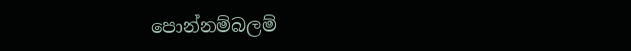පොන්නම්බලම්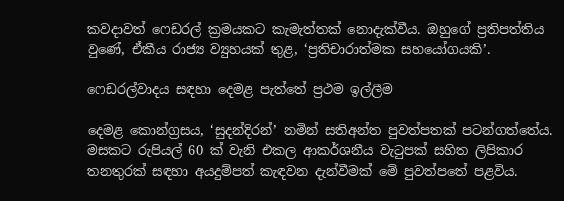කවදාවත් ෆෙඩරල් ක්‍රමයකට කැමැත්තක් නොදැක්වීය. ඔහුගේ ප්‍රතිපත්තිය වුණේ, ඒකීය රාජ්‍ය ව්‍යුහයක් තුළ, ‘ප්‍රතිචාරාත්මක සහයෝගයකි’.

ෆෙඩරල්වාදය සඳහා දෙමළ පැත්තේ ප්‍රථම ඉල්ලීම

දෙමළ කොන්ග්‍රසය, ‘සුදන්දිරන්’ නමින් සතිඅන්ත පුවත්පතක් පටන්ගත්තේය. මසකට රුපියල් 60 ක් වැනි එකල ආකර්ශනීය වැටුපක් සහිත ලිපිකාර තනතුරක් සඳහා අයදුම්පත් කැඳවන දැන්වීමක් මේ පුවත්පතේ පළවිය.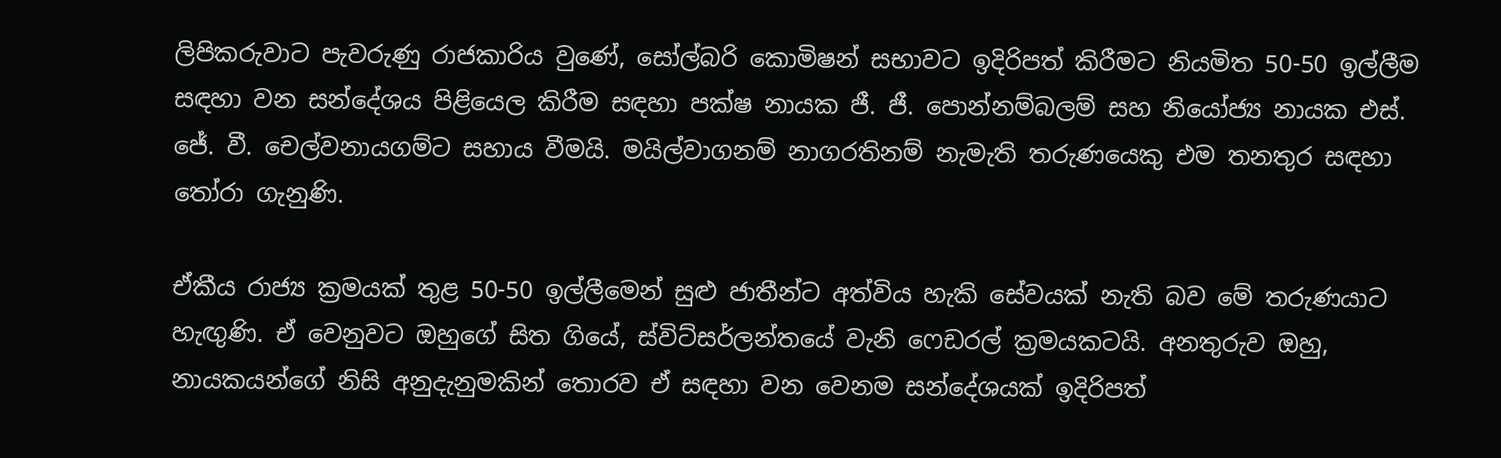ලිපිකරුවාට පැවරුණු රාජකාරිය වුණේ, සෝල්බරි කොමිෂන් සභාවට ඉදිරිපත් කිරීමට නියමිත 50-50 ඉල්ලීම සඳහා වන සන්දේශය පිළියෙල කිරීම සඳහා පක්ෂ නායක ජී. ජී. පොන්නම්බලම් සහ නියෝජ්‍ය නායක එස්. ජේ. වී. චෙල්වනායගම්ට සහාය වීමයි. මයිල්වාගනම් නාගරතිනම් නැමැති තරුණයෙකු එම තනතුර සඳහා තෝරා ගැනුණි.

ඒකීය රාජ්‍ය ක්‍රමයක් තුළ 50-50 ඉල්ලීමෙන් සුළු ජාතීන්ට අත්විය හැකි සේවයක් නැති බව මේ තරුණයාට හැඟුණි. ඒ වෙනුවට ඔහුගේ සිත ගියේ, ස්විට්සර්ලන්තයේ වැනි ෆෙඩරල් ක්‍රමයකටයි. අනතුරුව ඔහු, නායකයන්ගේ නිසි අනුදැනුමකින් තොරව ඒ සඳහා වන වෙනම සන්දේශයක් ඉදිරිපත්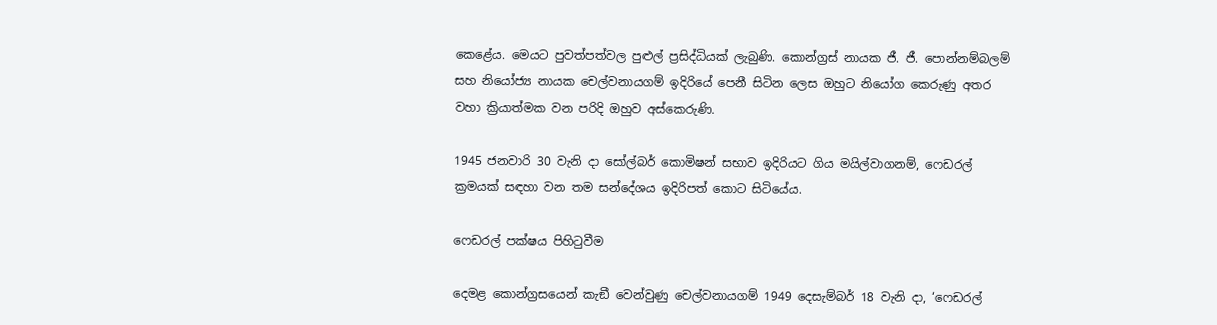කෙළේය. මෙයට පුවත්පත්වල පුළුල් ප්‍රසිද්ධියක් ලැබුණි. කොන්ග්‍රස් නායක ජී. ජී. පොන්නම්බලම් සහ නියෝජ්‍ය නායක චෙල්වනායගම් ඉදිරියේ පෙනී සිටින ලෙස ඔහුට නියෝග කෙරුණු අතර වහා ක්‍රියාත්මක වන පරිදි ඔහුව අස්කෙරුණි.

1945 ජනවාරි 30 වැනි දා සෝල්බර් කොමිෂන් සභාව ඉදිරියට ගිය මයිල්වාගනම්, ෆෙඩරල් ක්‍රමයක් සඳහා වන තම සන්දේශය ඉදිරිපත් කොට සිටියේය.

ෆෙඩරල් පක්ෂය පිහිටුවීම

දෙමළ කොන්ග්‍රසයෙන් කැඞී වෙන්වුණු චෙල්වනායගම් 1949 දෙසැම්බර් 18 වැනි දා, ‘ෆෙඩරල්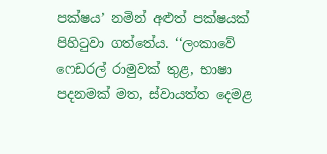පක්ෂය’ නමින් අළුත් පක්ෂයක් පිහිටුවා ගත්තේය. ‘‘ලංකාවේ ෆෙඩරල් රාමුවක් තුළ, භාෂා පදනමක් මත, ස්වායත්ත දෙමළ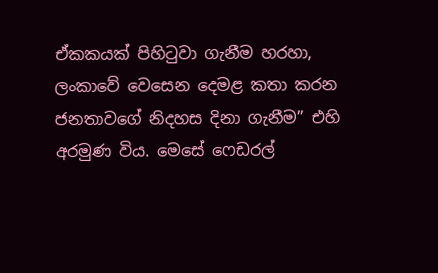ඒකකයක් පිහිටුවා ගැනීම හරහා, ලංකාවේ වෙසෙන දෙමළ කතා කරන ජනතාවගේ නිදහස දිනා ගැනීම’’ එහි අරමුණ විය. මෙසේ ෆෙඩරල්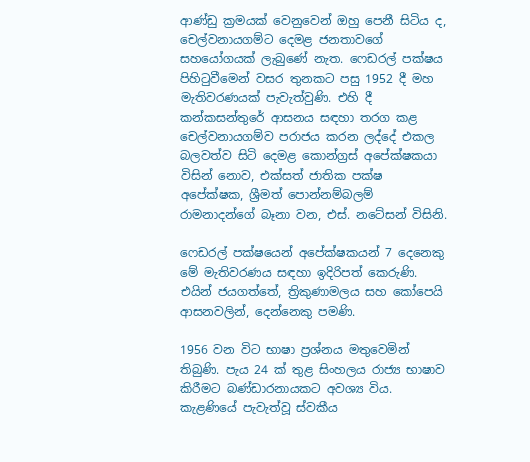ආණ්ඩු ක්‍රමයක් වෙනුවෙන් ඔහු පෙනී සිටිය ද, චෙල්වනායගම්ට දෙමළ ජනතාවගේ සහයෝගයක් ලැබුණේ නැත. ෆෙඩරල් පක්ෂය පිහිටුවීමෙන් වසර තුනකට පසු 1952 දී මහ මැතිවරණයක් පැවැත්වුණි. එහි දී කන්කසන්තුරේ ආසනය සඳහා තරග කළ චෙල්වනායගම්ව පරාජය කරන ලද්දේ එකල බලවත්ව සිටි දෙමළ කොන්ග්‍රස් අපේක්ෂකයා විසින් නොව, එක්සත් ජාතික පක්ෂ අපේක්ෂක, ශ්‍රීමත් පොන්නම්බලම් රාමනාදන්ගේ බෑනා වන, එස්. නටේසන් විසිනි.

ෆෙඩරල් පක්ෂයෙන් අපේක්ෂකයන් 7 දෙනෙකු මේ මැතිවරණය සඳහා ඉදිරිපත් කෙරුණි. එයින් ජයගත්තේ, ත්‍රිකුණාමලය සහ කෝපෙයි ආසනවලින්, දෙන්නෙකු පමණි.

1956 වන විට භාෂා ප්‍රශ්නය මතුවෙමින් තිබුණි. පැය 24 ක් තුළ සිංහලය රාජ්‍ය භාෂාව කිරීමට බණ්ඩාරනායකට අවශ්‍ය විය. කැළණියේ පැවැත්වූ ස්වකීය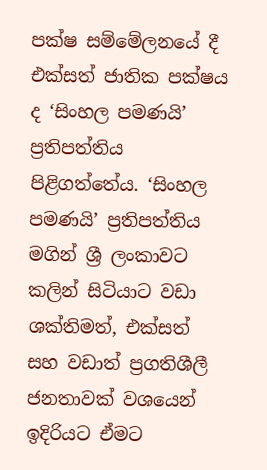පක්ෂ සම්මේලනයේ දී එක්සත් ජාතික පක්ෂය ද ‘සිංහල පමණයි’ ප්‍රතිපත්තිය පිළිගත්තේය. ‘සිංහල පමණයි’ ප්‍රතිපත්තිය මගින් ශ්‍රී ලංකාවට කලින් සිටියාට වඩා ශක්තිමත්, එක්සත් සහ වඩාත් ප්‍රගතිශීලී ජනතාවක් වශයෙන් ඉදිරියට ඒමට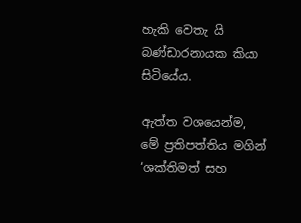හැකි වෙතැ යි බණ්ඩාරනායක කියා සිටියේය.

ඇත්ත වශයෙන්ම, මේ ප්‍රතිපත්තිය මගින් ‘ශක්තිමත් සහ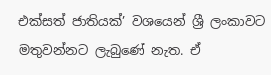එක්සත් ජාතියක්’ වශයෙන් ශ්‍රී ලංකාවට මතුවන්නට ලැබුණේ නැත. ඒ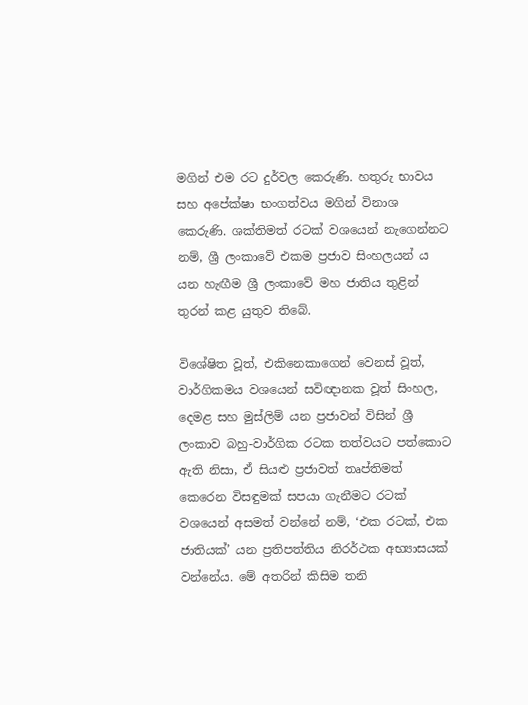මගින් එම රට දුර්වල කෙරුණි. හතුරු භාවය සහ අපේක්ෂා භංගත්වය මගින් විනාශ කෙරුණි. ශක්තිමත් රටක් වශයෙන් නැගෙන්නට නම්, ශ්‍රී ලංකාවේ එකම ප්‍රජාව සිංහලයන් ය යන හැඟීම ශ්‍රී ලංකාවේ මහ ජාතිය තුළින් තුරන් කළ යුතුව තිබේ.

විශේෂිත වූත්, එකිනෙකාගෙන් වෙනස් වූත්, වාර්ගිකමය වශයෙන් සවිඥානක වූත් සිංහල, දෙමළ සහ මුස්ලිම් යන ප්‍රජාවන් විසින් ශ්‍රී ලංකාව බහු-වාර්ගික රටක තත්වයට පත්කොට ඇති නිසා, ඒ සියළු ප්‍රජාවත් තෘප්තිමත් කෙරෙන විසඳුමක් සපයා ගැනීමට රටක් වශයෙන් අසමත් වන්නේ නම්, ‘එක රටක්, එක ජාතියක්’ යන ප්‍රතිපත්තිය නිරර්ථක අභ්‍යාසයක් වන්නේය. මේ අතරින් කිසිම තනි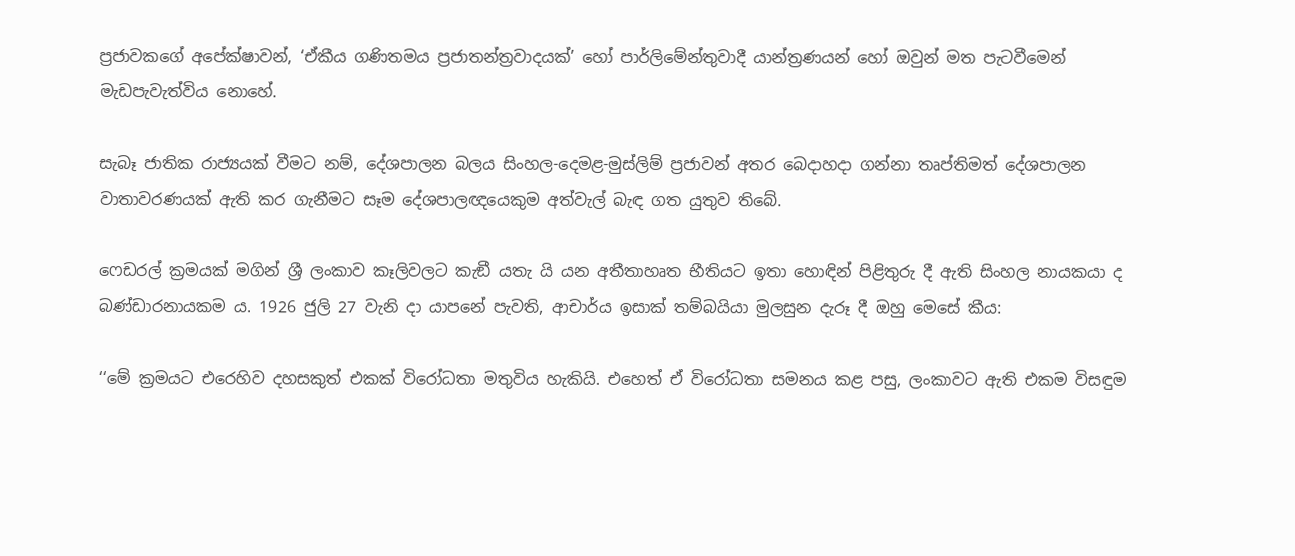ප්‍රජාවකගේ අපේක්ෂාවන්, ‘ඒකීය ගණිතමය ප්‍රජාතන්ත්‍රවාදයක්’ හෝ පාර්ලිමේන්තුවාදී යාන්ත්‍රණයන් හෝ ඔවුන් මත පැටවීමෙන් මැඩපැවැත්විය නොහේ.

සැබෑ ජාතික රාජ්‍යයක් වීමට නම්, දේශපාලන බලය සිංහල-දෙමළ-මුස්ලිම් ප්‍රජාවන් අතර බෙදාහදා ගන්නා තෘප්තිමත් දේශපාලන වාතාවරණයක් ඇති කර ගැනීමට සෑම දේශපාලඥයෙකුම අත්වැල් බැඳ ගත යුතුව තිබේ.

ෆෙඩරල් ක්‍රමයක් මගින් ශ්‍රී ලංකාව කෑලිවලට කැඞී යතැ යි යන අතීතාහෘත භීතියට ඉතා හොඳින් පිළිතුරු දී ඇති සිංහල නායකයා ද බණ්ඩාරනායකම ය. 1926 ජුලි 27 වැනි දා යාපනේ පැවති, ආචාර්ය ඉසාක් තම්බයියා මුලසුන දැරූ දී ඔහු මෙසේ කීය:

‘‘මේ ක්‍රමයට එරෙහිව දහසකුත් එකක් විරෝධතා මතුවිය හැකියි. එහෙත් ඒ විරෝධතා සමනය කළ පසු, ලංකාවට ඇති එකම විසඳුම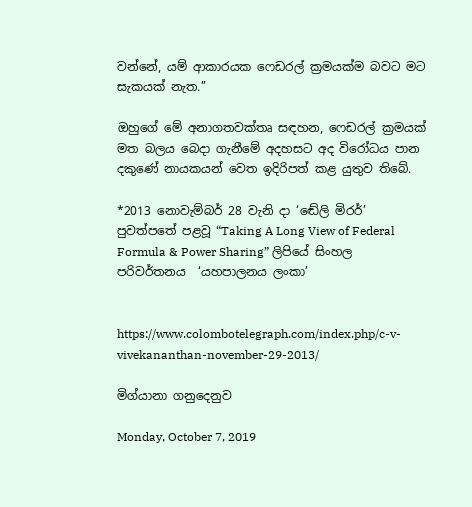වන්නේ, යම් ආකාරයක ෆෙඩරල් ක්‍රමයක්ම බවට මට සැකයක් නැත.’’

ඔහුගේ මේ අනාගතවක්තෘ සඳහන, ෆෙඩරල් ක්‍රමයක් මත බලය බෙදා ගැනීමේ අදහසට අද විරෝධය පාන දකුණේ නායකයන් වෙත ඉදිරිපත් කළ යුතුව තිබේ.

*2013 නොවැම්බර් 28 වැනි දා ‘ඬේලි මිරර්’ පුවත්පතේ පළවූ “Taking A Long View of Federal Formula & Power Sharing” ලිපියේ සිංහල පරිවර්තනය  ‘යහපාලනය ලංකා’


https://www.colombotelegraph.com/index.php/c-v-vivekananthan-november-29-2013/

මිග්යානා ගනුදෙනුව

Monday, October 7, 2019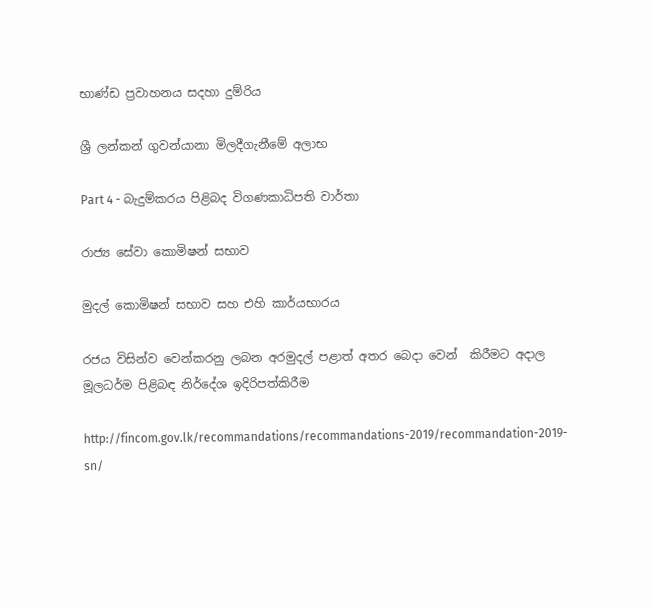භාණ්ඩ ප්‍රවාහනය සදහා දුම්රිය

ශ්‍රී ලන්කන් ගුවන්යානා මිලදීගැනීමේ අලාභ

Part 4 - බැදුම්කරය පිළිබද විගණකාධිපති වාර්තා

රාජ්‍ය සේවා කොමිෂන් සභාව

මුදල් කොමිෂන් සභාව සහ එහි කාර්යභාරය

රජය විසින්ව වෙන්කරනු ලබන අරමුදල් පළාත් අතර බෙදා වෙන්  කිරීමට අදාල  මූලධර්ම පිළිබඳ නිර්දේශ ඉදිරිපත්කිරීම

http://fincom.gov.lk/recommandations/recommandations-2019/recommandation-2019-sn/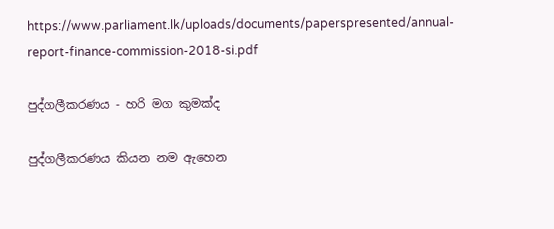https://www.parliament.lk/uploads/documents/paperspresented/annual-report-finance-commission-2018-si.pdf

පුද්ගලීකරණය - හරි මග කුමක්ද

පුද්ගලීකරණය කියන නම ඇහෙන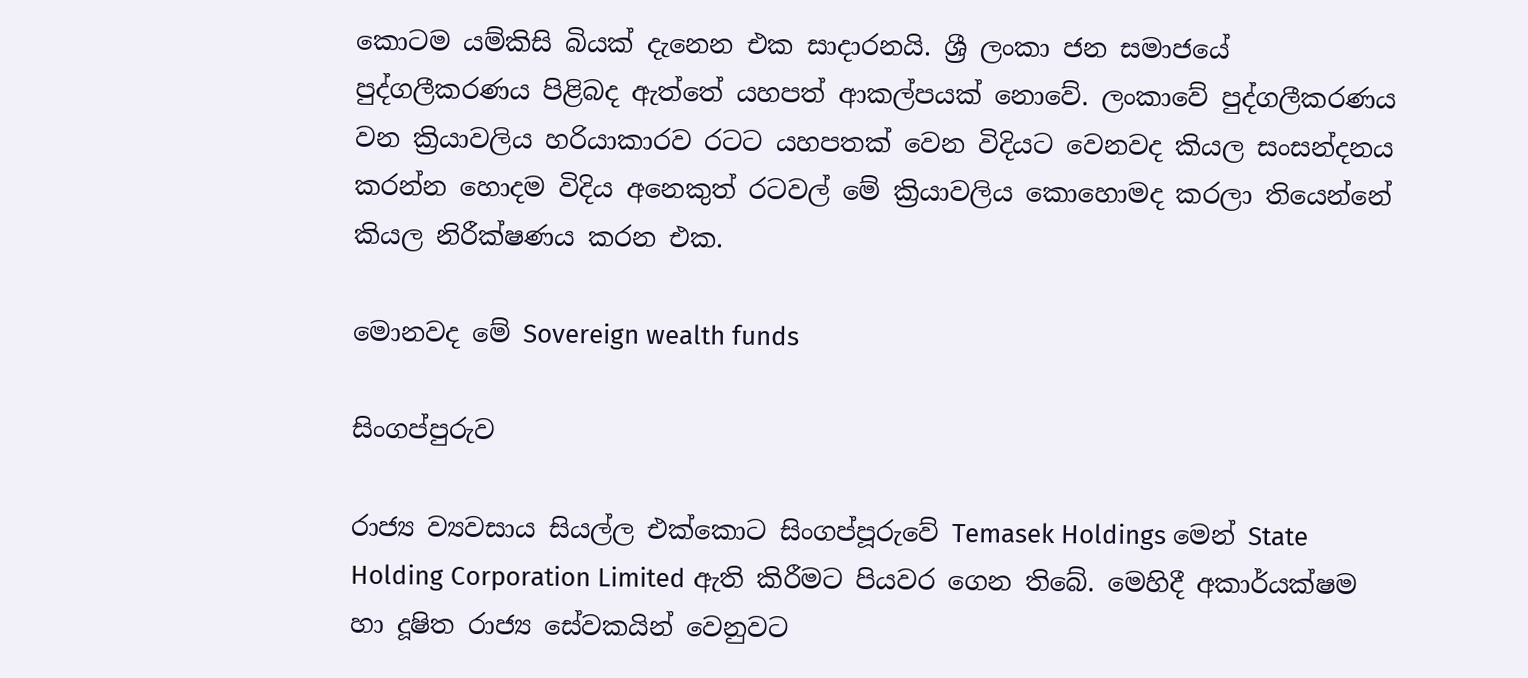කොටම යම්කිසි බියක් දැනෙන එක සාදාරනයි. ශ්‍රී ලංකා ජන සමාජයේ පුද්ගලීකරණය පිළිබද ඇත්තේ යහපත් ආකල්පයක් නොවේ. ලංකාවේ පුද්ගලීකරණය වන ක්‍රියාවලිය හරියාකාරව රටට යහපතක් වෙන විදියට වෙනවද කියල සංසන්දනය කරන්න හොදම විදිය අනෙකුත් රටවල් මේ ක්‍රියාවලිය කොහොමද කරලා තියෙන්නේ කියල නිරීක්ෂණය කරන එක.

මොනවද මේ Sovereign wealth funds

සිංගප්පුරුව

රාජ්‍ය ව්‍යවසාය සියල්ල එක්කොට සිංගප්පූරුවේ Temasek Holdings මෙන් State Holding Corporation Limited ඇති කිරීමට පියවර ගෙන තිබේ. මෙහිදී අකාර්යක්ෂම හා දූෂිත රාජ්‍ය සේවකයින් වෙනුවට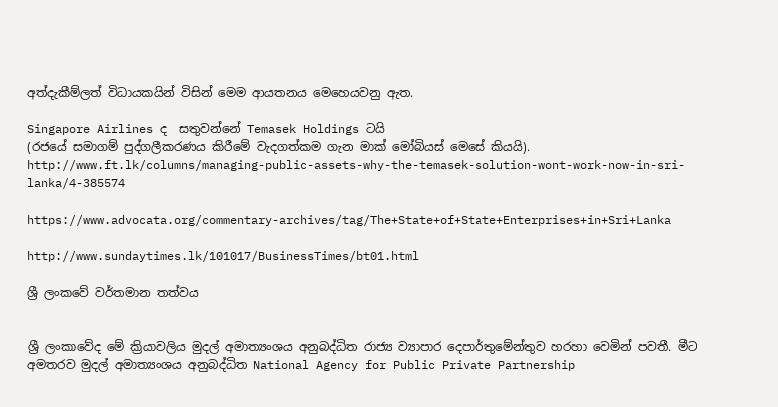අත්දැකීම්ලත් විධායකයින් විසින් මෙම ආයතනය මෙහෙයවනු ඇත.

Singapore Airlines ද  සතුවන්නේ Temasek Holdings ටයි
(රජයේ සමාගම් පුද්ගලීකරණය කිරීමේ වැදගත්කම ගැන මාක් මෝබියස් මෙසේ කියයි).
http://www.ft.lk/columns/managing-public-assets-why-the-temasek-solution-wont-work-now-in-sri-lanka/4-385574

https://www.advocata.org/commentary-archives/tag/The+State+of+State+Enterprises+in+Sri+Lanka

http://www.sundaytimes.lk/101017/BusinessTimes/bt01.html

ශ්‍රී ලංකවේ වර්තමාන තත්වය


ශ්‍රී ලංකාවේද මේ ක්‍රියාවලිය මුදල් අමාත්‍යංශය අනුබද්ධිත රාජ්‍ය ව්‍යාපාර දෙපාර්තුමේන්තුව හරහා වෙමින් පවතී. මීට අමතරව මුදල් අමාත්‍යංශය අනුබද්ධිත National Agency for Public Private Partnership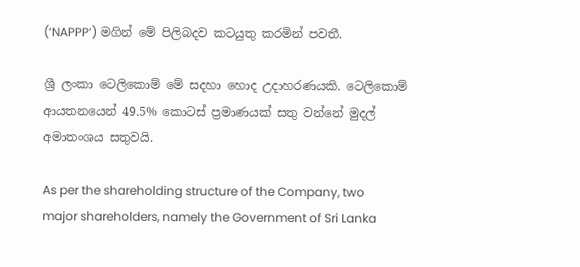(‘NAPPP’) මගින් මේ පිලිබදව කටයුතු කරමින් පවතී.

ශ්‍රී ලංකා ටෙලිකොම් මේ සදහා හොද උදාහරණයකි. ටෙලිකොම් ආයතනයෙන් 49.5% කොටස් ප්‍රමාණයක් සතු වන්නේ මුදල් අමාතංශය සතුවයි.

As per the shareholding structure of the Company, two major shareholders, namely the Government of Sri Lanka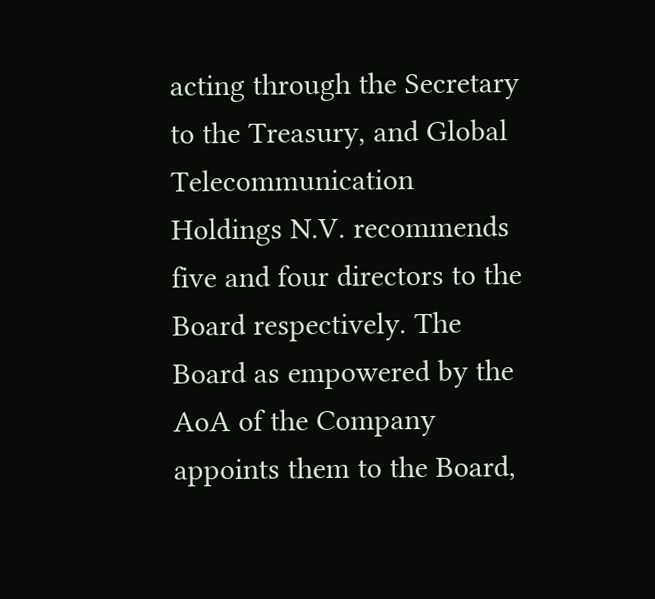acting through the Secretary to the Treasury, and Global Telecommunication Holdings N.V. recommends five and four directors to the Board respectively. The Board as empowered by the AoA of the Company appoints them to the Board,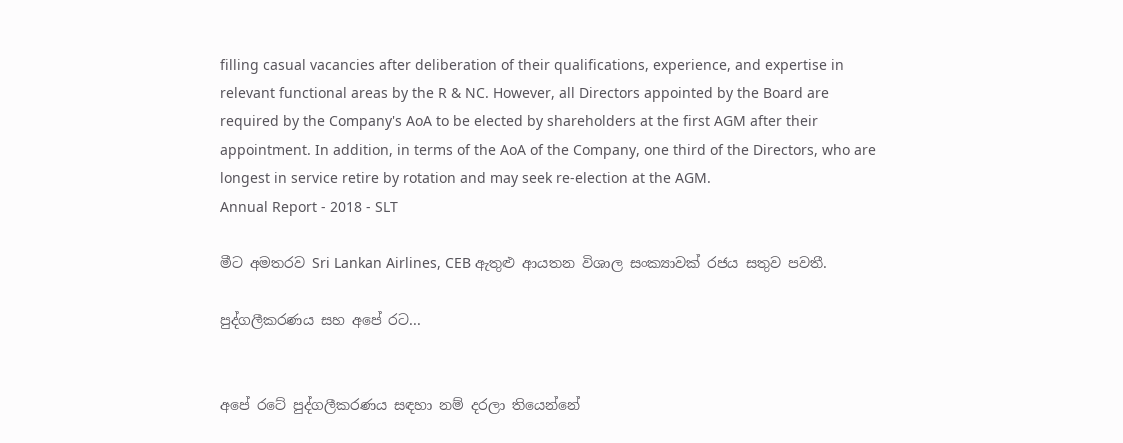filling casual vacancies after deliberation of their qualifications, experience, and expertise in relevant functional areas by the R & NC. However, all Directors appointed by the Board are required by the Company's AoA to be elected by shareholders at the first AGM after their appointment. In addition, in terms of the AoA of the Company, one third of the Directors, who are longest in service retire by rotation and may seek re-election at the AGM.
Annual Report - 2018 - SLT

මීට අමතරව Sri Lankan Airlines, CEB ඇතුළු ආයතන විශාල සංක්‍යාවක් රජය සතුව පවතී.

පුද්ගලීකරණය සහ අපේ රට...


අපේ රටේ පුද්ගලීකරණය සඳහා නම් දරලා තියෙන්නේ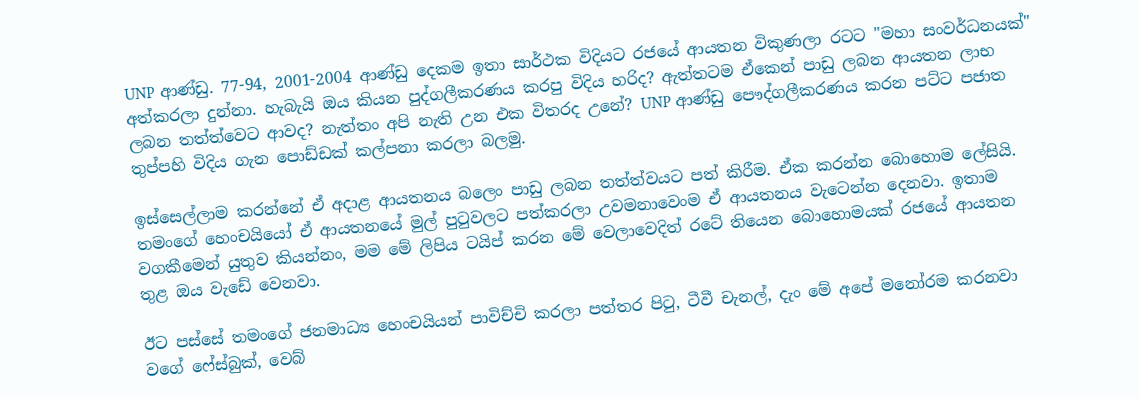UNP ආණ්ඩු. 77-94, 2001-2004 ආණ්ඩු දෙකම ඉතා සාර්ථක විදියට රජයේ ආයතන විකුණලා රටට "මහා සංවර්ධනයක්" අත්කරලා දුන්නා. හැබැයි ඔය කියන පුද්ගලීකරණය කරපු විදිය හරිද? ඇත්තටම ඒකෙන් පාඩු ලබන ආයතන ලාභ ලබන තත්ත්වෙට ආවද? නැත්තං අපි නැති උන එක විතරද උනේ? UNP ආණ්ඩු පෞද්ගලීකරණය කරන පට්ට පජාත තුප්පහි විදිය ගැන පොඩ්ඩක් කල්පනා කරලා බලමු.

ඉස්සෙල්ලාම කරන්නේ ඒ අදාළ ආයතනය බලෙං පාඩු ලබන තත්ත්වයට පත් කිරීම. ඒක කරන්න බොහොම ලේසියි. තමංගේ හෙංචයියෝ ඒ ආයතනයේ මුල් පුටුවලට පත්කරලා උවමනාවෙංම ඒ ආයතනය වැටෙන්න දෙනවා. ඉතාම වගකීමෙන් යුතුව කියන්නං, මම මේ ලිපිය ටයිප් කරන මේ වෙලාවෙදිත් රටේ තියෙන බොහොමයක් රජයේ ආයතන තුළ ඔය වැඩේ වෙනවා.

ඊට පස්සේ තමංගේ ජනමාධ්‍ය හෙංචයියන් පාවිච්චි කරලා පත්තර පිටු, ටීවී චැනල්, දැං මේ අපේ මනෝරම කරනවා වගේ ෆේස්බුක්, වෙබ්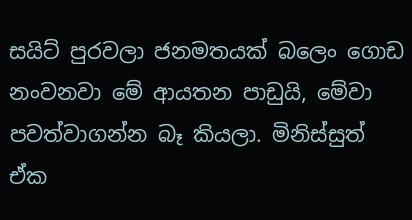සයිට් පුරවලා ජනමතයක් බලෙං ගොඩ නංවනවා මේ ආයතන පාඩුයි, මේවා පවත්වාගන්න බෑ කියලා. මිනිස්සුත් ඒක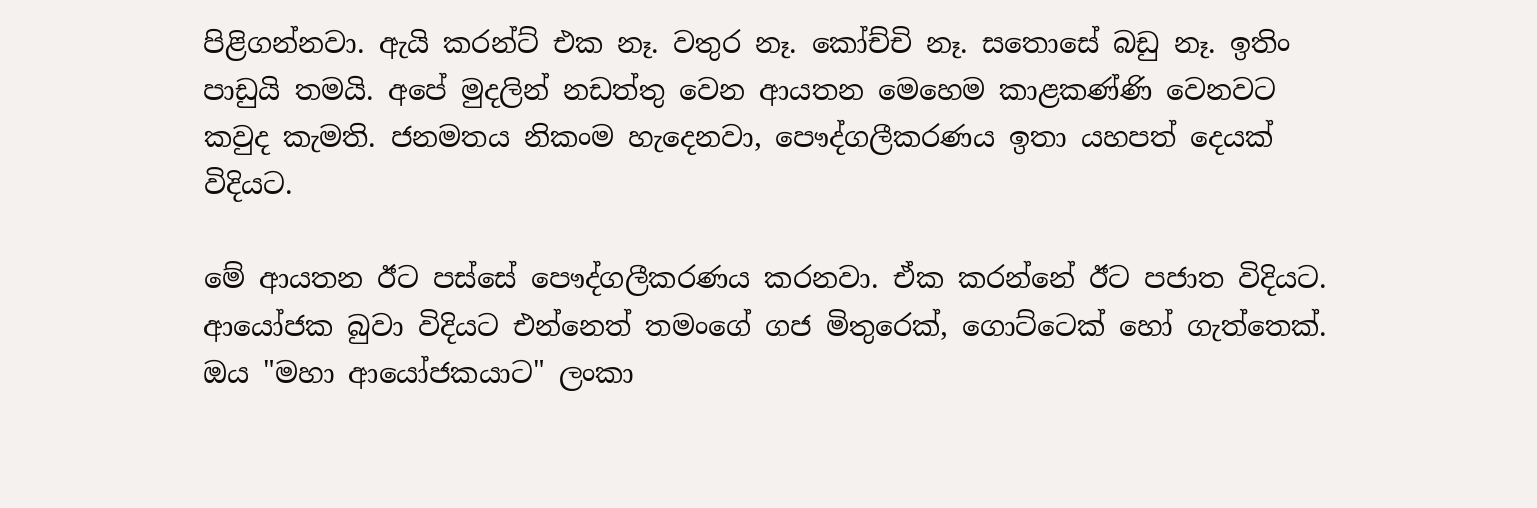පිළිගන්නවා. ඇයි කරන්ට් එක නෑ. වතුර නෑ. කෝච්චි නෑ. සතොසේ බඩු නෑ. ඉතිං පාඩුයි තමයි. අපේ මුදලින් නඩත්තු වෙන ආයතන මෙහෙම කාළකණ්ණි වෙනවට කවුද කැමති. ජනමතය නිකංම හැදෙනවා, පෞද්ගලීකරණය ඉතා යහපත් දෙයක් විදියට.

මේ ආයතන ඊට පස්සේ පෞද්ගලීකරණය කරනවා. ඒක කරන්නේ ඊට පජාත විදියට. ආයෝජක බුවා විදියට එන්නෙත් තමංගේ ගජ මිතුරෙක්, ගොට්ටෙක් හෝ ගැත්තෙක්. ඔය "මහා ආයෝජකයාට" ලංකා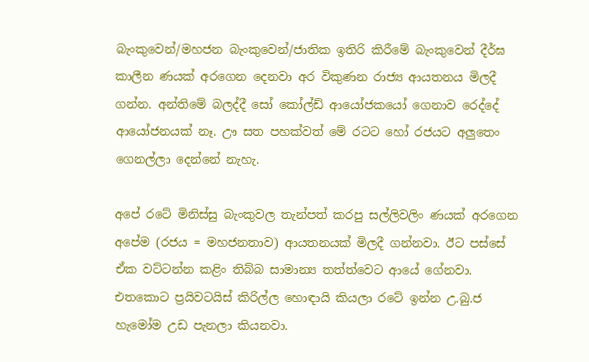බැංකුවෙන්/මහජන බැංකුවෙන්/ජාතික ඉතිරි කිරීමේ බැංකුවෙන් දීර්ඝ කාලීන ණයක් අරගෙන දෙනවා අර විකුණන රාජ්‍ය ආයතනය මිලදී ගන්න. අන්තිමේ බලද්දී සෝ කෝල්ඩ් ආයෝජකයෝ ගෙනාව රෙද්දේ ආයෝජනයක් නෑ. ඌ සත පහක්වත් මේ රටට හෝ රජයට අලුතෙං ගෙනල්ලා දෙන්නේ නැහැ.

අපේ රටේ මිනිස්සු බැංකුවල තැන්පත් කරපු සල්ලිවලිං ණයක් අරගෙන අපේම (රජය = මහජනතාව) ආයතනයක් මිලදී ගන්නවා. ඊට පස්සේ ඒක වට්ටන්න කළිං තිබ්බ සාමාන්‍ය තත්ත්වෙට ආයේ ගේනවා. එතකොට ප්‍රයිවටයිස් කිරිල්ල හොඳායි කියලා රටේ ඉන්න උ.බු.ජ හැමෝම උඩ පැනලා කියනවා.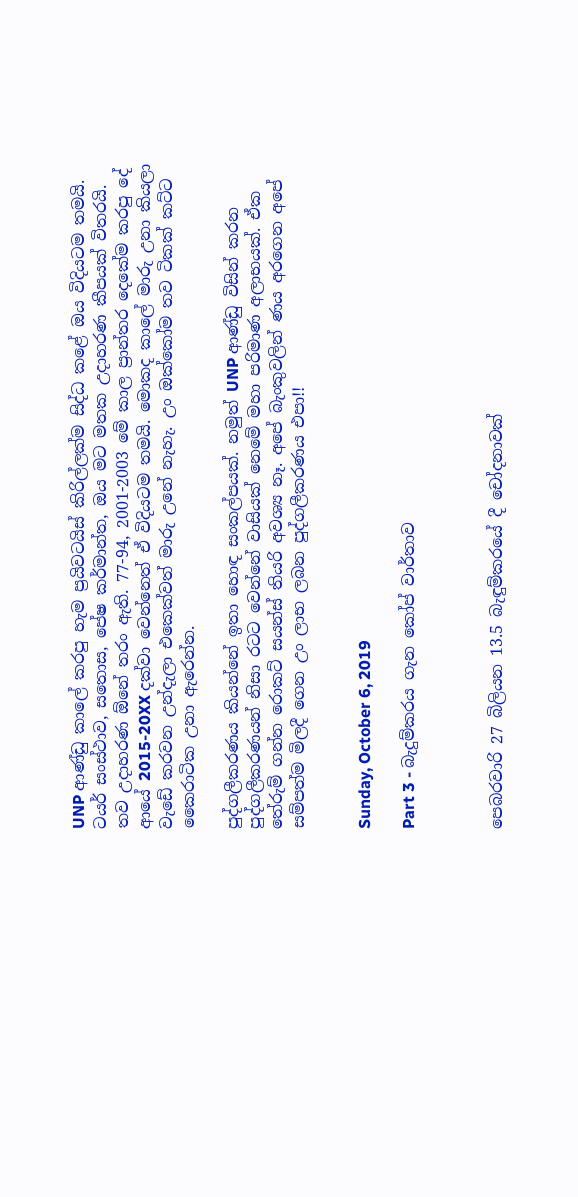UNP ආණ්ඩු කාලේ කරපු හැම ප්‍රයිවටයිස් කිරිල්ලක්ම සිද්ධ කළේ ඔය විදියටම තමයි. ටයර් සංස්ථාව, සතොස, පේෂ කර්මාන්ත, ඔය මට මතක උදාහරණ කීපයක් විතරයි. තව උදාහරණ ඕනේ තරං ඇති. 77-94, 2001-2003 මේ කාල ප්‍රාන්තර දෙකේම කරපු දේ ආයේ 2015-20XX දක්වා වෙන්නෙත් ඒ විදියටම තමයි. මොකද කාලේ මාරු උනා කියලා වැඩේ කරවන උන්දැලා එකෙක්වත් මාරු උනේ නැහැ. උං ඔක්කෝම තව ටිකක් කට්ට කෛරාටික උනා ඇරෙන්න.

පුද්ගලීකරණය කියන්නේ ඉතා හොඳ සංකල්පයක්. නමුත් UNP ආණ්ඩු විසින් කරන පුද්ගලීකරණයන් නිසා රටට වෙන්නේ වාසියක් නෙමේ මහා පරිමාණ අලාභයක්. ඒක තේරුම් ගන්න රොකට් සයන්ස් තියරි අවශ්‍ය නෑ. අපේ බැංකුවලින් ණය අරගෙන අපේ සම්පත්ම මිලදී ගෙන උං ලාභ ලබන පුද්ගලීකරණය එපා!!


Sunday, October 6, 2019

Part 3 - බැදුම්කරය ගැන කෝප් වාර්තාව



පෙබරවාරි 27 බිලියන 13.5 බැඳුම්කරයේ දී චෝදනාවක්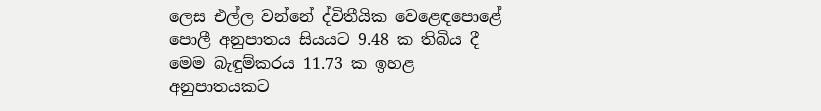ලෙස එල්ල වන්නේ ද්විතීයික වෙළෙඳපොළේ පොලී අනුපාතය සියයට 9.48 ක තිබිය දී මෙම බැඳුම්කරය 11.73 ක ඉහළ අනුපාතයකට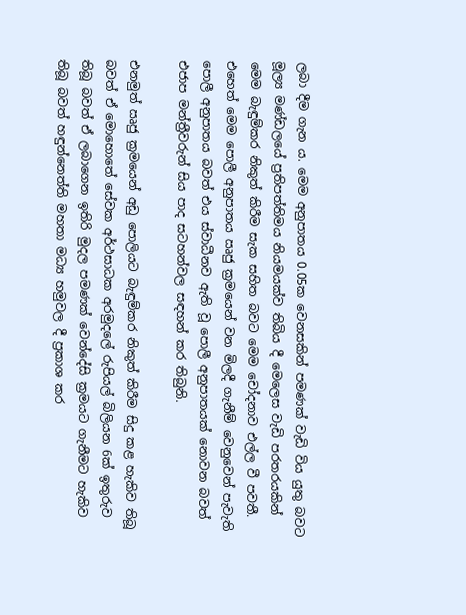ලබා දීම ගැන ය. මෙම අනුපාතය 0.05ක වෙනසකින් පමණක් වැඩි විය යුතු බවට මූල්‍ය මණ්ඩලයේ ප්‍රතිපත්තිමය නියමයක්ව තිබිය දී මෙලෙස වැඩි පරතරයකින් මෙම බැඳුම්කර නිකුත් කිරීම සැක සහිත බවට මෙම චෝදනාව එල්ල වී පවතී. එහෙත් මෙම පොලී අනුපාතය ඍජු ක්‍රමයෙන් වන මිලදී ගැනීම් වෙනුවෙන් පැවැති පොලී අනුපාතය බවත් එය ස්වාධීනව ඇති වූ පොලී අනුපාතයක් නොවන බවත් එජාප මන්ත්‍රීවරුන් සිය පාද සටහන්වල සඳහන් කර තිබුනි.

එනමුත් ඍජු ක්‍රමයෙන් අඩු පොලියට බැඳුම්කර නිකුත් කිරීම සිදු කළ හැකිව තිබූ බවත් ඒ මොහොතේ සේවක අර්ථසාධක අරමුදලේ රුපියල් බිලියන 6ක් ඉතුරුව තිබූ බවත් ඒ ලබාගෙන ඉතිරි මුදල පමණක් වෙන්දේසි ක්‍රමයට ගැනීමට හැකිව තිබූ බවත් හඳුන්නෙත්ති මහතා මධ්‍ය හමුවල දී ප්‍රකාශ කර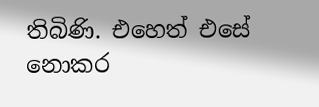තිබිණි. එහෙත් එසේ නොකර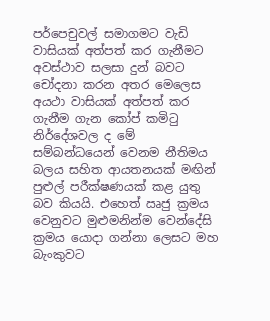පර්පෙචුවල් සමාගමට වැඩි වාසියක් අත්පත් කර ගැනීමට අවස්ථාව සලසා දුන් බවට චෝදනා කරන අතර මෙලෙස අයථා වාසියක් අත්පත් කර ගැනීම ගැන කෝප් කමිටු නිර්දේශවල ද මේ සම්බන්ධයෙන් වෙනම නීතිමය බලය සහිත ආයතනයක් මඟින් පුළුල් පරීක්ෂණයක් කළ යුතු බව කියයි. එහෙත් ඍජු ක්‍රමය වෙනුවට මුළුමනින්ම වෙන්දේසි ක්‍රමය යොදා ගන්නා ලෙසට මහ බැංකුවට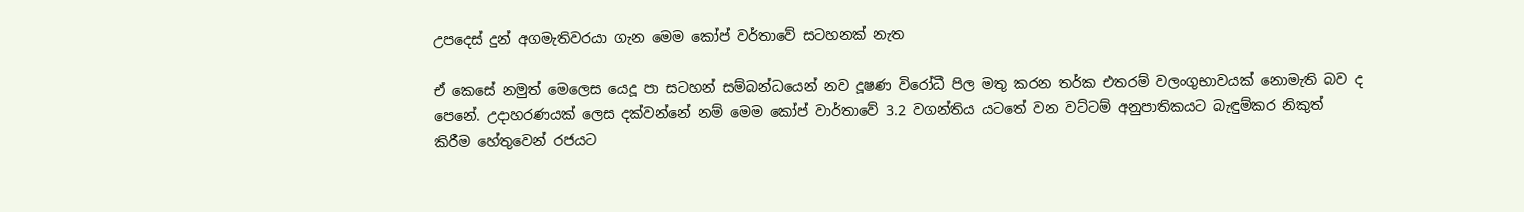උපදෙස් දුන් අගමැතිවරයා ගැන මෙම කෝප් වර්තාවේ සටහනක් නැත

ඒ කෙසේ නමුත් මෙලෙස යෙදූ පා සටහන් සම්බන්ධයෙන් නව දූෂණ විරෝධී පිල මතු කරන තර්ක එතරම් වලංගුභාවයක් නොමැති බව ද පෙනේ. උදාහරණයක් ලෙස දක්වන්නේ නම් මෙම කෝප් වාර්තාවේ 3.2 වගන්තිය යටතේ වන වට්ටම් අනුපාතිකයට බැඳුම්කර නිකුත් කිරීම හේතුවෙන් රජයට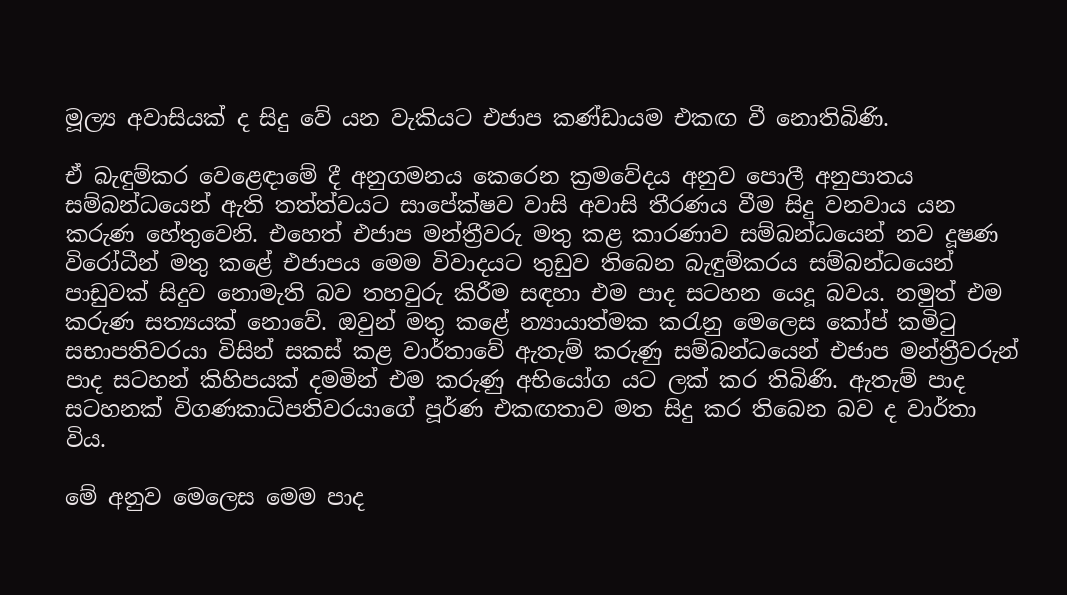මූල්‍ය අවාසියක් ද සිදු වේ යන වැකියට එජාප කණ්ඩායම එකඟ වී නොතිබිණි.

ඒ බැඳුම්කර වෙළෙඳාමේ දී අනුගමනය කෙරෙන ක්‍රමවේදය අනුව පොලී අනුපාතය සම්බන්ධයෙන් ඇති තත්ත්වයට සාපේක්ෂව වාසි අවාසි තීරණය වීම සිදු වනවාය යන කරුණ හේතුවෙනි. එහෙත් එජාප මන්ත්‍රීවරු මතු කළ කාරණාව සම්බන්ධයෙන් නව දූෂණ විරෝධීන් මතු කළේ එජාපය මෙම විවාදයට තුඩුව තිබෙන බැඳුම්කරය සම්බන්ධයෙන් පාඩුවක් සිදුව නොමැති බව තහවුරු කිරීම සඳහා එම පාද සටහන යෙදූ බවය. නමුත් එම කරුණ සත්‍යයක් නොවේ. ඔවුන් මතු කළේ න්‍යායාත්මක කරැනු මෙලෙස කෝප් කමිටු සභාපතිවරයා විසින් සකස් කළ වාර්තාවේ ඇතැම් කරුණු සම්බන්ධයෙන් එජාප මන්ත්‍රීවරුන් පාද සටහන් කිහිපයක් දමමින් එම කරුණු අභියෝග යට ලක් කර තිබිණි. ඇතැම් පාද සටහනක් විගණකාධිපතිවරයාගේ පූර්ණ එකඟතාව මත සිදු කර තිබෙන බව ද වාර්තා විය.

මේ අනුව මෙලෙස මෙම පාද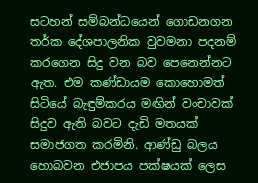සටහන් සම්බන්ධයෙන් ගොඩනගන තර්ක දේශපාලනික වුවමනා පදනම් කරගෙන සිදු වන බව පෙනෙන්නට ඇත. එම කණ්ඩායම කොහොමත් සිටියේ බැඳුම්කරය මඟින් වංචාවක් සිදුව ඇති බවට දැඩි මතයක් සමාජගත කරමිනි. ආණ්ඩු බලය හොබවන එජාපය පක්ෂයක් ලෙස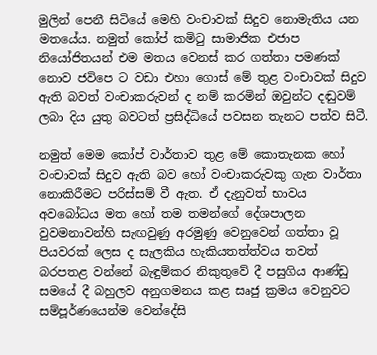මුලින් පෙනී සිටියේ මෙහි වංචාවක් සිදුව නොමැතිය යන මතයේය. නමුත් කෝප් කමිටු සාමාජික එජාප නියෝජිතයන් එම මතය වෙනස් කර ගත්තා පමණක් නොව ජවිපෙ ට වඩා එහා ගොස් මේ තුළ වංචාවක් සිදුව ඇති බවත් වංචාකරුවන් ද නම් කරමින් ඔවුන්ට දඬුවම් ලබා දිය යුතු බවටත් ප්‍රසිද්ධියේ පවසන තැනට පත්ව සිටී.

නමුත් මෙම කෝප් වාර්තාව තුළ මේ කොතැනක හෝ වංචාවක් සිදුව ඇති බව හෝ වංචාකරුවකු ගැන වාර්තා නොකිරීමට පරිස්සම් වී ඇත. ඒ දැනුවත් භාවය අවබෝධය මත හෝ තම තමන්ගේ දේශපාලන වුවමනාවන්හි සැඟවුණු අරමුණු වෙනුවෙන් ගත්තා වූ පියවරක් ලෙස ද සැලකිය හැකියතත්ත්වය තවත් බරපතළ වන්නේ බැඳුම්කර නිකුතුවේ දී පසුගිය ආණ්ඩු සමයේ දී බහුලව අනුගමනය කළ සෘජු ක්‍රමය වෙනුවට සම්පූර්ණයෙන්ම වෙන්දේසි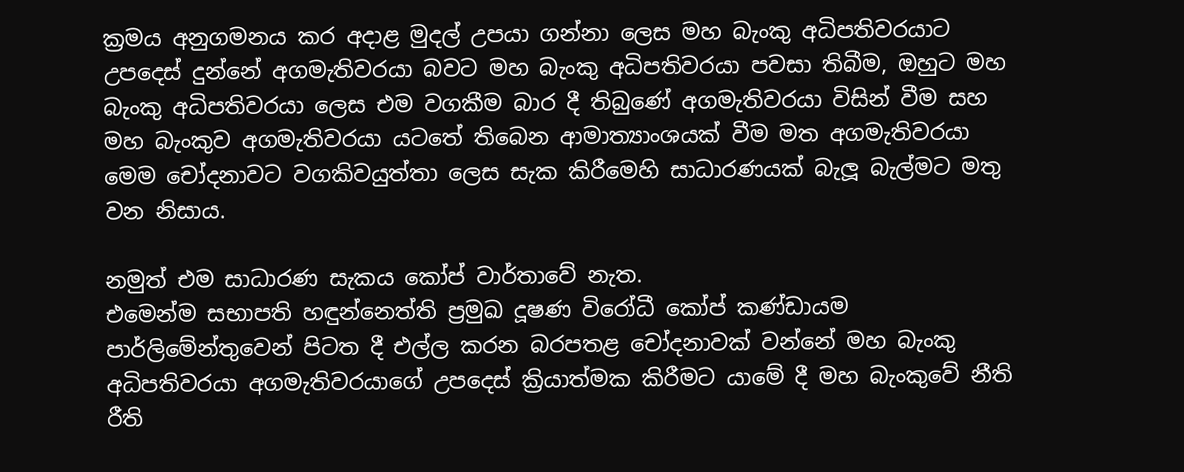ක්‍රමය අනුගමනය කර අදාළ මුදල් උපයා ගන්නා ලෙස මහ බැංකු අධිපතිවරයාට උපදෙස් දුන්නේ අගමැතිවරයා බවට මහ බැංකු අධිපතිවරයා පවසා තිබීම, ඔහුට මහ බැංකු අධිපතිවරයා ලෙස එම වගකීම බාර දී තිබුණේ අගමැතිවරයා විසින් වීම සහ මහ බැංකුව අගමැතිවරයා යටතේ තිබෙන ආමාත්‍යාංශයක් වීම මත අගමැතිවරයා මෙම චෝදනාවට වගකිවයුත්තා ලෙස සැක කිරීමෙහි සාධාරණයක් බැලූ බැල්මට මතු වන නිසාය.

නමුත් එම සාධාරණ සැකය කෝප් වාර්තාවේ නැත.
එමෙන්ම සභාපති හඳුන්නෙත්ති ප්‍රමුඛ දූෂණ විරෝධී කෝප් කණ්ඩායම පාර්ලිමේන්තුවෙන් පිටත දී එල්ල කරන බරපතළ චෝදනාවක් වන්නේ මහ බැංකු අධිපතිවරයා අගමැතිවරයාගේ උපදෙස් ක්‍රියාත්මක කිරීමට යාමේ දී මහ බැංකුවේ නීති රීති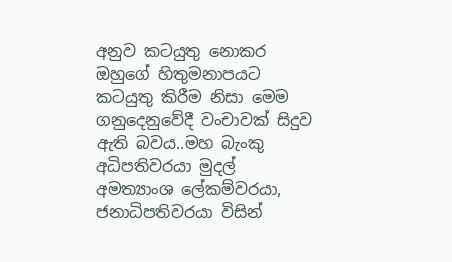අනුව කටයුතු නොකර ඔහුගේ හිතුමනාපයට කටයුතු කිරීම නිසා මෙම ගනුදෙනුවේදී වංචාවක් සිදුව ඇති බවය..මහ බැංකු අධිපතිවරයා මුදල් අමත්‍යාංශ ලේකම්වරයා, ජනාධිපතිවරයා විසින්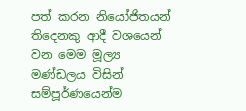පත් කරන නියෝජිතයන් තිදෙනකු ආදී වශයෙන් වන මෙම මූල්‍ය මණ්ඩලය විසින් සම්පූර්ණයෙන්ම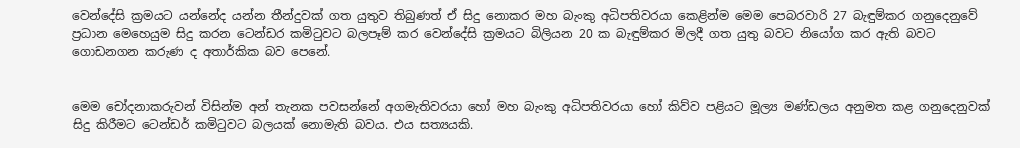වෙන්දේසි ක්‍රමයට යන්නේද යන්න තීන්දුවක් ගත යුතුව තිබුණත් ඒ සිදු නොකර මහ බැංකු අධිපතිවරයා කෙළින්ම මෙම පෙබරවාරි 27 බැඳුම්කර ගනුදෙනුවේ ප්‍රධාන මෙහෙයුම සිදු කරන ටෙන්ඩර කමිටුවට බලපෑම් කර වෙන්දේසි ක්‍රමයට බිලියන 20 ක බැඳුම්කර මිලදී ගත යුතු බවට නියෝග කර ඇති බවට ගොඩනගන කරුණ ද අතාර්කික බව පෙනේ.


මෙම චෝදනාකරුවන් විසින්ම අන් තැනක පවසන්නේ අගමැතිවරයා හෝ මහ බැංකු අධිපතිවරයා හෝ කිව්ව පළියට මූල්‍ය මණ්ඩලය අනුමත කළ ගනුදෙනුවක් සිදු කිරීමට ටෙන්ඩර් කමිටුවට බලයක් නොමැති බවය. එය සත්‍යයකි.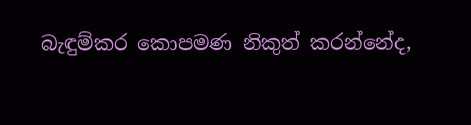බැඳුම්කර කොපමණ නිකුත් කරන්නේද,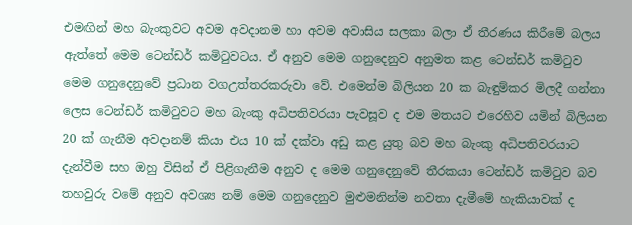එමඟින් මහ බැංකුවට අවම අවදානම හා අවම අවාසිය සලකා බලා ඒ තීරණය කිරීමේ බලය ඇත්තේ මෙම ටෙන්ඩර් කමිටුවටය. ඒ අනුව මෙම ගනුදෙනුව අනුමත කළ ටෙන්ඩර් කමිටුව මෙම ගනුදෙනුවේ ප්‍රධාන වගඋත්තරකරුවා වේ. එමෙන්ම බිලියන 20 ක බැඳුම්කර මිලදී ගන්නා ලෙස ටෙන්ඩර් කමිටුවට මහ බැංකු අධිපතිවරයා පැවසූව ද එම මතයට එරෙහිව යමින් බිලියන 20 ක් ගැනීම අවදානම් කියා එය 10 ක් දක්වා අඩු කළ යුතු බව මහ බැංකු අධිපතිවරයාට දැන්වීම සහ ඔහු විසින් ඒ පිළිගැනීම අනුව ද මෙම ගනුදෙනුවේ තීරකයා ටෙන්ඩර් කමිටුව බව තහවුරු වමේ අනුව අවශ්‍ය නම් මෙම ගනුදෙනුව මුළුමනින්ම නවතා දැමීමේ හැකියාවක් ද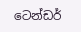ටෙන්ඩර්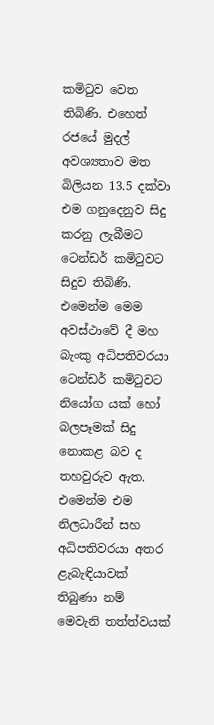කමිටුව වෙත තිබිණි. එහෙත් රජයේ මුදල් අවශ්‍යතාව මත බිලියන 13.5 දක්වා එම ගනුදෙනුව සිදු කරනු ලැබීමට ටෙන්ඩර් කමිටුවට සිදුව තිබිණි. එමෙන්ම මෙම අවස්ථාවේ දී මහ බැංකු අධිපතිවරයා ටෙන්ඩර් කමිටුවට නියෝග යක් හෝ බලපෑමක් සිදු නොකළ බව ද තහවුරුව ඇත. එමෙන්ම එම නිලධාරීන් සහ අධිපතිවරයා අතර ළැබැඳියාවක් තිබුණා නම් මෙවැනි තත්ත්වයක්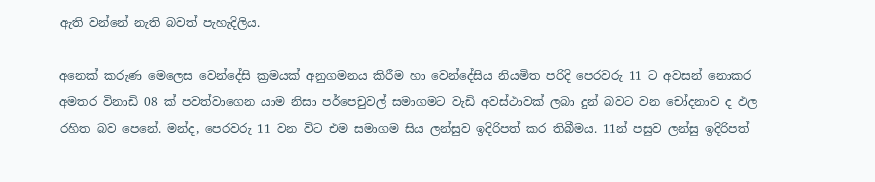ඇති වන්නේ නැති බවත් පැහැදිලිය.

අනෙක් කරුණ මෙලෙස වෙන්දේසි ක්‍රමයක් අනුගමනය කිරීම හා වෙන්දේසිය නියමිත පරිදි පෙරවරු 11 ට අවසන් නොකර අමතර විනාඩි 08 ක් පවත්වාගෙන යාම නිසා පර්පෙචුවල් සමාගමට වැඩි අවස්ථාවක් ලබා දුන් බවට වන චෝදනාව ද ඵල රහිත බව පෙනේ. මන්ද, පෙරවරු 11 වන විට එම සමාගම සිය ලන්සුව ඉදිරිපත් කර තිබීමය. 11න් පසුව ලන්සු ඉදිරිපත්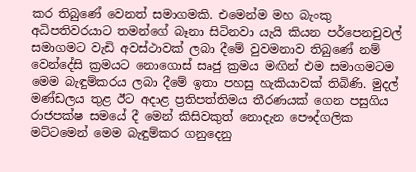කර තිබුණේ වෙනත් සමාගමකි. එමෙන්ම මහ බැංකු අධිපතිවරයාට තමන්ගේ බෑනා සිටිනවා යැයි කියන පර්පෙනචුවල් සමාගමට වැඩි අවස්ථාවක් ලබා දීමේ වුවමනාව තිබුණේ නම් වෙන්දේසි ක්‍රමයට නොගොස් සෘජු ක්‍රමය මඟින් එම සමාගමටම මෙම බැඳුම්කරය ලබා දීමේ ඉතා පහසු හැකියාවක් තිබිණි. මුදල් මණ්ඩලය තුළ ඊට අදාළ ප්‍රතිපත්තිමය තීරණයක් ගෙන පසුගිය රාජපක්ෂ සමයේ දී මෙන් කිසිවකුත් නොදැන පෞද්ගලික මට්ටමෙන් මෙම බැඳුම්කර ගනුදෙනු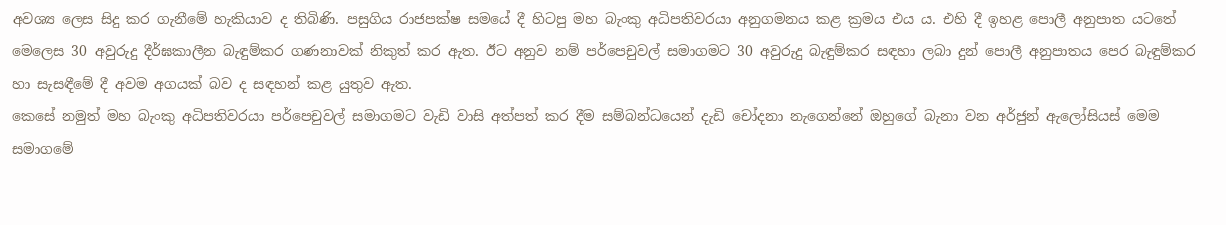අවශ්‍ය ලෙස සිදු කර ගැනීමේ හැකියාව ද තිබිණි. පසුගිය රාජපක්ෂ සමයේ දී හිටපු මහ බැංකු අධිපතිවරයා අනුගමනය කළ ක්‍රමය එය ය. එහි දී ඉහළ පොලී අනුපාත යටතේ මෙලෙස 30 අවුරුදු දීර්ඝකාලීන බැඳුම්කර ගණනාවක් නිකුත් කර ඇත. ඊට අනුව නම් පර්පෙචුවල් සමාගමට 30 අවුරුදු බැඳුම්කර සඳහා ලබා දුන් පොලී අනුපාතය පෙර බැඳුම්කර හා සැසඳීමේ දී අවම අගයක් බව ද සඳහන් කළ යුතුව ඇත.
කෙසේ නමුත් මහ බැංකු අධිපතිවරයා පර්පෙචුවල් සමාගමට වැඩි වාසි අත්පත් කර දීම සම්බන්ධයෙන් දැඩි චෝදනා නැගෙන්නේ ඔහුගේ බැනා වන අර්ජුන් ඇලෝසියස් මෙම සමාගමේ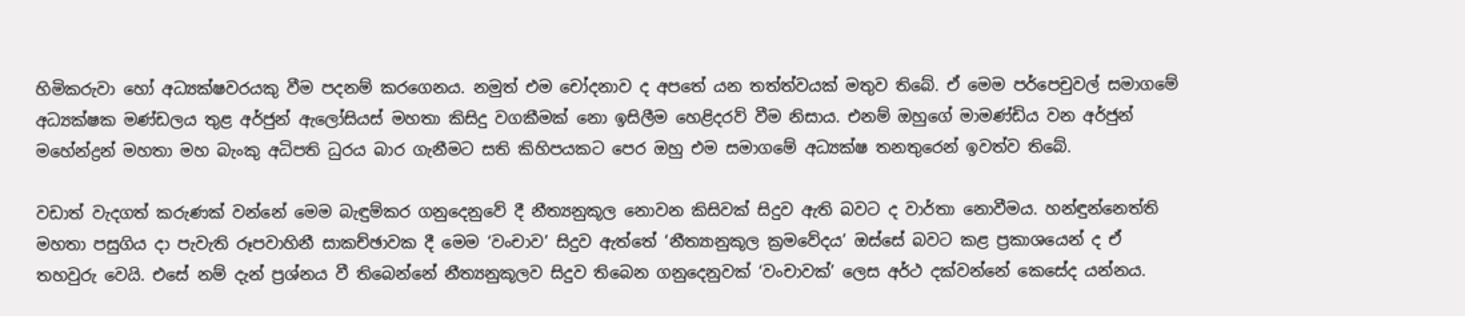හිමිකරුවා හෝ අධ්‍යක්ෂවරයකු වීම පදනම් කරගෙනය. නමුත් එම චෝදනාව ද අපතේ යන තත්ත්වයක් මතුව තිබේ. ඒ මෙම පර්පෙචුවල් සමාගමේ අධ්‍යක්ෂක මණ්ඩලය තුළ අර්ජුන් ඇලෝසියස් මහතා කිසිදු වගකීමක් නො ඉසිලීම හෙළිදරව් වීම නිසාය. එනම් ඔහුගේ මාමණ්ඩිය වන අර්ජුන් මහේන්ද්‍රන් මහතා මහ බැංකු අධිපති ධුරය බාර ගැනීමට සති කිහිපයකට පෙර ඔහු එම සමාගමේ අධ්‍යක්ෂ තනතුරෙන් ඉවත්ව තිබේ.

වඩාත් වැදගත් කරුණක් වන්නේ මෙම බැඳුම්කර ගනුදෙනුවේ දී නීත්‍යනුකූල නොවන කිසිවක් සිදුව ඇති බවට ද වාර්තා නොවීමය. හන්ඳුන්නෙත්ති මහතා පසුගිය දා පැවැති රූපවාහිනී සාකච්ඡාවක දී මෙම ‘වංචාව’ සිදුව ඇත්තේ ‘නීත්‍යානුකූල ක්‍රමවේදය’ ඔස්සේ බවට කළ ප්‍රකාශයෙන් ද ඒ තහවුරු වෙයි. එසේ නම් දැන් ප්‍රශ්නය වී තිබෙන්නේ නීත්‍යනුකූලව සිදුව තිබෙන ගනුදෙනුවක් ‘වංචාවක්’ ලෙස අර්ථ දක්වන්නේ කෙසේද යන්නය.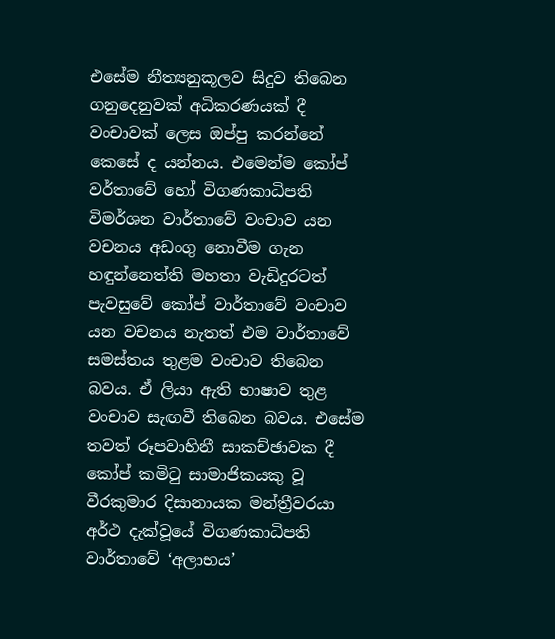එසේම නීත්‍යනුකූලව සිදුව තිබෙන ගනුදෙනුවක් අධිකරණයක් දී වංචාවක් ලෙස ඔප්පු කරන්නේ කෙසේ ද යන්නය. එමෙන්ම කෝප් වර්තාවේ හෝ විගණකාධිපති විමර්ශන වාර්තාවේ වංචාව යන වචනය අඩංගු නොවීම ගැන හඳුන්නෙත්ති මහතා වැඩිදුරටත් පැවසුවේ කෝප් වාර්තාවේ වංචාව යන වචනය නැතත් එම වාර්තාවේ සමස්තය තුළම වංචාව තිබෙන බවය. ඒ ලියා ඇති භාෂාව තුළ වංචාව සැඟවී තිබෙන බවය. එසේම තවත් රූපවාහිනී සාකච්ඡාවක දී කෝප් කමිටු සාමාජිකයකු වූ වීරකුමාර දිසානායක මන්ත්‍රීවරයා අර්ථ දැක්වූයේ විගණකාධිපති වාර්තාවේ ‘අලාභය’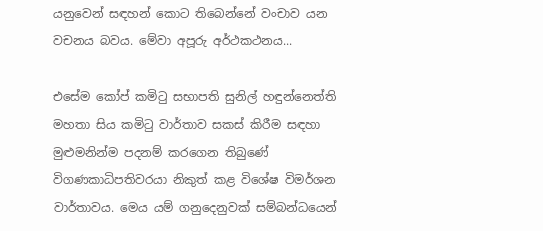යනුවෙන් සඳහන් කොට තිබෙන්නේ වංචාව යන වචනය බවය. මේවා අපූරු අර්ථකථනය...

එසේම කෝප් කමිටු සභාපති සුනිල් හඳුන්නෙත්ති මහතා සිය කමිටු වාර්තාව සකස් කිරීම සඳහා මුළුමනින්ම පදනම් කරගෙන තිබුණේ විගණකාධිපතිවරයා නිකුත් කළ විශේෂ විමර්ශන වාර්තාවය. මෙය යම් ගනුදෙනුවක් සම්බන්ධයෙන්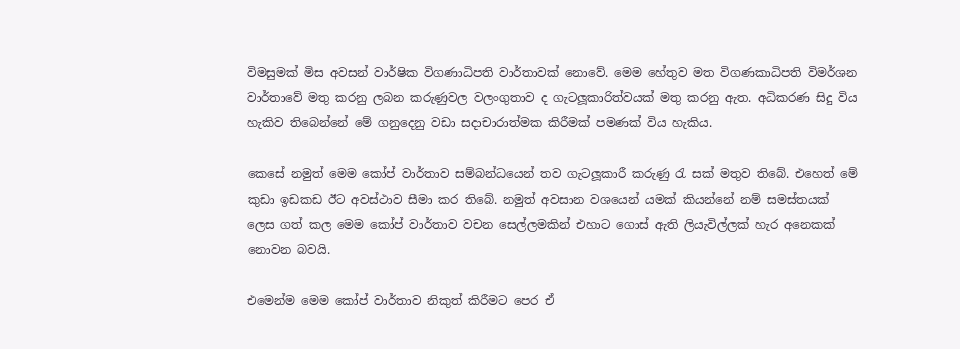විමසුමක් මිස අවසන් වාර්ෂික විගණාධිපති වාර්තාවක් නොවේ. මෙම හේතුව මත විගණකාධිපති විමර්ශන වාර්තාවේ මතු කරනු ලබන කරුණුවල වලංගුතාව ද ගැටලූකාරිත්වයක් මතු කරනු ඇත. අධිකරණ සිදු විය හැකිව තිබෙන්නේ මේ ගනුදෙනු වඩා සදාචාරාත්මක කිරීමක් පමණක් විය හැකිය.

කෙසේ නමුත් මෙම කෝප් වාර්තාව සම්බන්ධයෙන් තව ගැටලූකාරී කරුණු රැ සක් මතුව තිබේ. එහෙත් මේ කුඩා ඉඩකඩ ඊට අවස්ථාව සීමා කර තිබේ. නමුත් අවසාන වශයෙන් යමක් කියන්නේ නම් සමස්තයක් ලෙස ගත් කල මෙම කෝප් වාර්තාව වචන සෙල්ලමකින් එහාට ගොස් ඇති ලියැවිල්ලක් හැර අනෙකක් නොවන බවයි.

එමෙන්ම මෙම කෝප් වාර්තාව නිකුත් කිරීමට පෙර ඒ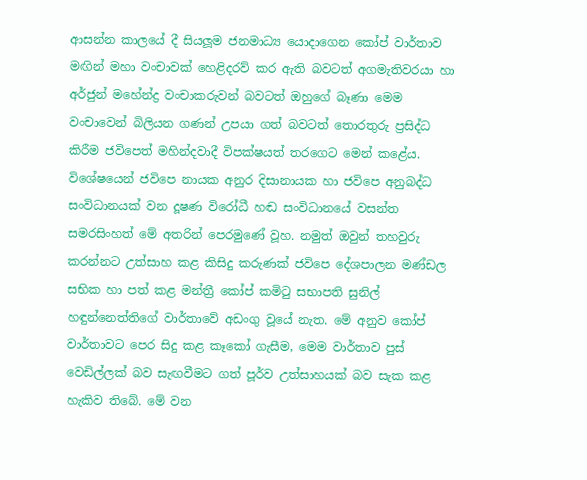ආසන්න කාලයේ දී සියලූම ජනමාධ්‍ය යොදාගෙන කෝප් වාර්තාව මඟින් මහා වංචාවක් හෙළිදරව් කර ඇති බවටත් අගමැතිවරයා හා අර්ජුන් මහේන්ද්‍ර වංචාකරුවන් බවටත් ඔහුගේ බෑණා මෙම වංචාවෙන් බිලියන ගණන් උපයා ගත් බවටත් තොරතුරු ප්‍රසිද්ධ කිරීම ජවිපෙත් මහින්දවාදී විපක්ෂයත් තරගෙට මෙන් කළේය. විශේෂයෙන් ජවිපෙ නායක අනුර දිසානායක හා ජවිපෙ අනුබද්ධ සංවිධානයක් වන දූෂණ විරෝධී හඬ සංවිධානයේ වසන්ත සමරසිංහත් මේ අතරින් පෙරමුණේ වූහ. නමුත් ඔවුන් තහවුරු කරන්නට උත්සාහ කළ කිසිදු කරුණක් ජවිපෙ දේශපාලන මණ්ඩල සභික හා පත් කළ මන්ත්‍රී කෝප් කමිටු සභාපති සුනිල් හඳුන්නෙත්තිගේ වාර්තාවේ අඩංගු වූයේ නැත. මේ අනුව කෝප් වාර්තාවට පෙර සිදු කළ කෑකෝ ගැසීම, මෙම වාර්තාව පුස් වෙඩිල්ලක් බව සැඟවීමට ගත් පූර්ව උත්සාහයක් බව සැක කළ හැකිව තිබේ. මේ වන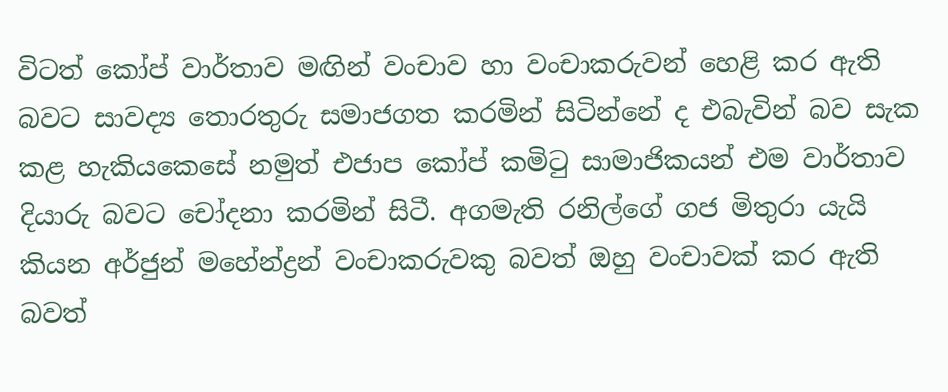විටත් කෝප් වාර්තාව මඟින් වංචාව හා වංචාකරුවන් හෙළි කර ඇති බවට සාවද්‍ය තොරතුරු සමාජගත කරමින් සිටින්නේ ද එබැවින් බව සැක කළ හැකියකෙසේ නමුත් එජාප කෝප් කමිටු සාමාජිකයන් එම වාර්තාව දියාරු බවට චෝදනා කරමින් සිටී. අගමැති රනිල්ගේ ගජ මිතුරා යැයි කියන අර්ජුන් මහේන්ද්‍රන් වංචාකරුවකු බවත් ඔහු වංචාවක් කර ඇති බවත්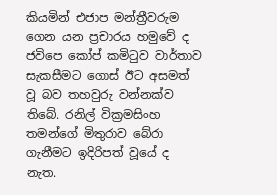කියමින් එජාප මන්ත්‍රීවරුම ගෙන යන ප්‍රචාරය හමුවේ ද ජවිපෙ කෝප් කමිටුව වාර්තාව සැකසීමට ගොස් ඊට අසමත් වූ බව තහවුරු වන්නක්ව තිබේ. රනිල් වික්‍රමසිංහ තමන්ගේ මිතුරාව බේරා ගැනීමට ඉදිරිපත් වූයේ ද නැත.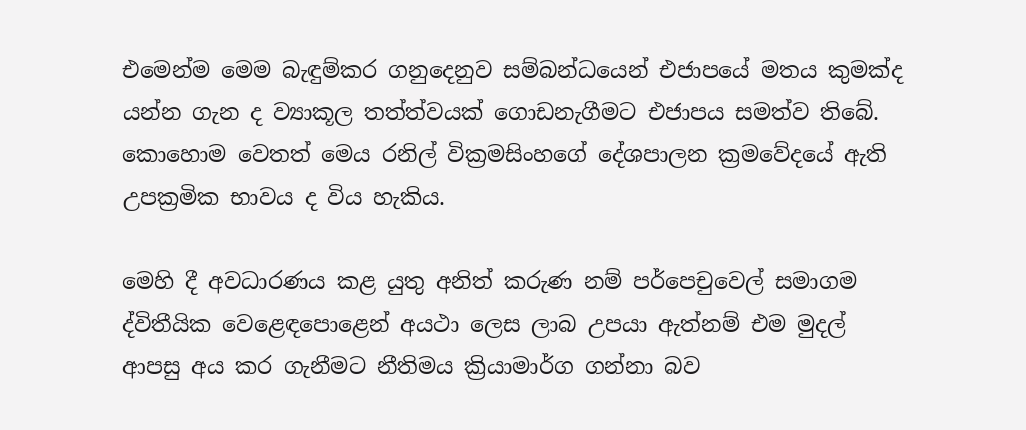එමෙන්ම මෙම බැඳුම්කර ගනුදෙනුව සම්බන්ධයෙන් එජාපයේ මතය කුමක්ද යන්න ගැන ද ව්‍යාකූල තත්ත්වයක් ගොඩනැගීමට එජාපය සමත්ව තිබේ. කොහොම වෙතත් මෙය රනිල් වික්‍රමසිංහගේ දේශපාලන ක්‍රමවේදයේ ඇති උපක්‍රමික භාවය ද විය හැකිය.

මෙහි දී අවධාරණය කළ යුතු අනිත් කරුණ නම් පර්පෙචුවෙල් සමාගම ද්විතීයික වෙළෙඳපොළෙන් අයථා ලෙස ලාබ උපයා ඇත්නම් එම මුදල් ආපසු අය කර ගැනීමට නීතිමය ක්‍රියාමාර්ග ගන්නා බව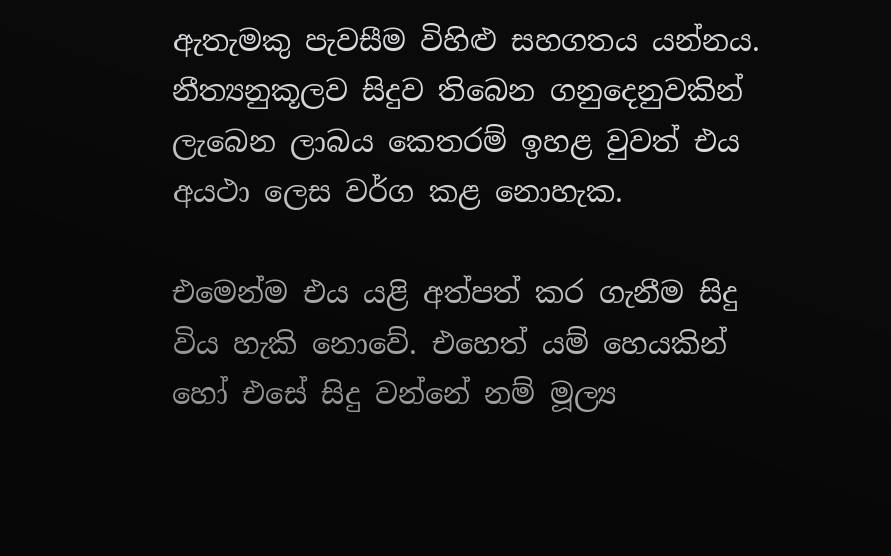ඇතැමකු පැවසීම විහිළු සහගතය යන්නය. නීත්‍යනුකූලව සිදුව තිබෙන ගනුදෙනුවකින් ලැබෙන ලාබය කෙතරම් ඉහළ වුවත් එය අයථා ලෙස වර්ග කළ නොහැක.

එමෙන්ම එය යළි අත්පත් කර ගැනීම සිදු විය හැකි නොවේ. එහෙත් යම් හෙයකින් හෝ එසේ සිදු වන්නේ නම් මූල්‍ය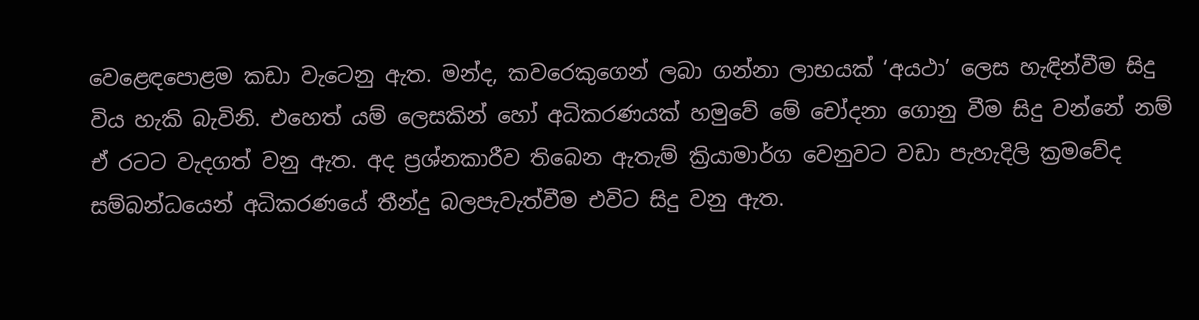වෙළෙඳපොළම කඩා වැටෙනු ඇත. මන්ද, කවරෙකුගෙන් ලබා ගන්නා ලාභයක් ‘අයථා’ ලෙස හැඳින්වීම සිදු විය හැකි බැවිනි. එහෙත් යම් ලෙසකින් හෝ අධිකරණයක් හමුවේ මේ චෝදනා ගොනු වීම සිදු වන්නේ නම් ඒ රටට වැදගත් වනු ඇත. අද ප්‍රශ්නකාරීව තිබෙන ඇතැම් ක්‍රියාමාර්ග වෙනුවට වඩා පැහැදිලි ක්‍රමවේද සම්බන්ධයෙන් අධිකරණයේ තීන්දු බලපැවැත්වීම එවිට සිදු වනු ඇත.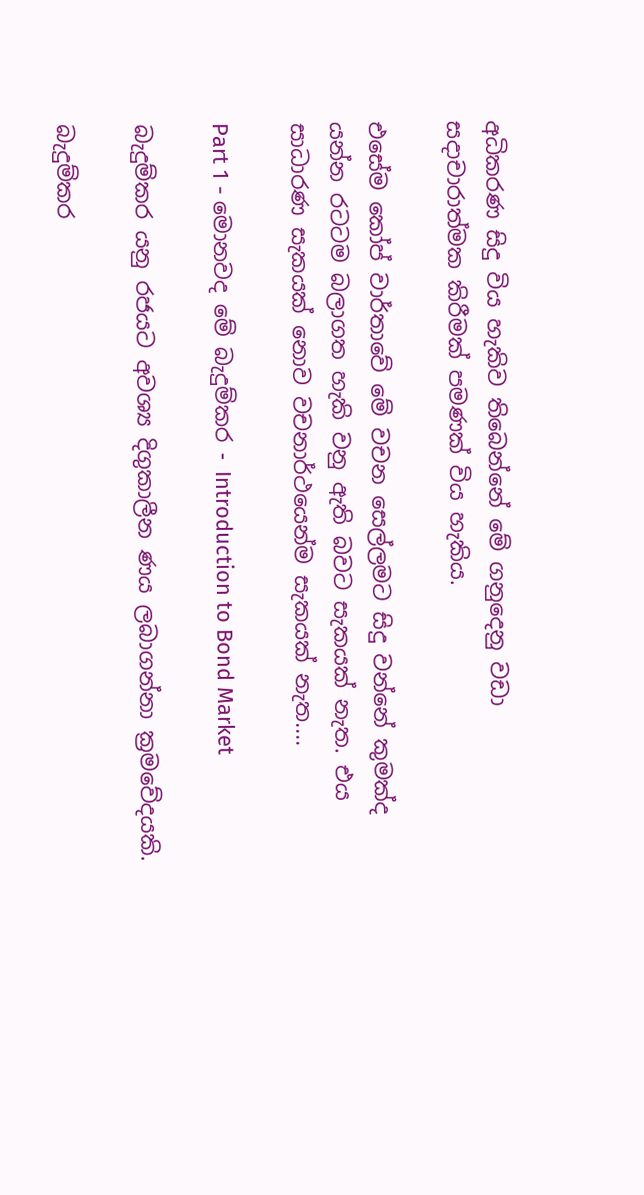අධිකරණ සිදු විය හැකිව තිබෙන්නේ මේ ගනුදෙනු වඩා සදාචාරාත්මක කිරීමක් පමණක් විය හැකිය.

එසේම කෝප් වාර්තාවේ මේ වචන සෙල්ලමට සිදු වන්නේ කුමක්ද යන්න රටටම බලාගත හැකි වනු ඇති බවට සැකයක් නැත. එය සාධාරණ සැකයක් නොව වචනාර්ථයෙන්ම සැකයක් නැත....

Part 1 - මොනවද මේ බැදුම්කර - Introduction to Bond Market

බැදුම්කර යනු රජයට අවශ්‍ය දිගුකාලීන ණය ලබාගන්නා ක්‍රමවේදයකි.

බැදුම්කර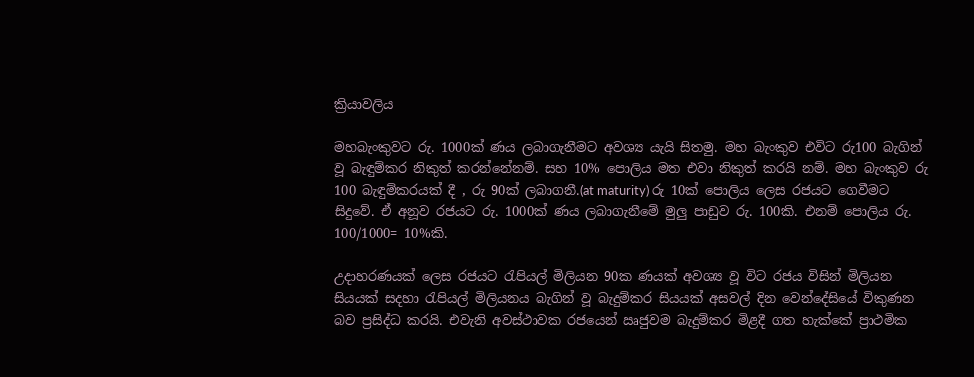ක්‍රියාවලිය

මහබැංකුවට රු. 1000ක් ණය ලබාගැනීමට අවශ්‍ය යැයි සිතමු. මහ බැංකුව එවිට රු100 බැගින් වූ බැඳුම්කර නිකුත් කරන්නේනම්. සහ 10% පොලිය මත එවා නිකුත් කරයි නම්. මහ බැංකුව රු 100 බැඳුම්කරයක් දී , රු 90ක් ලබාගනී.(at maturity) රු 10ක් පොලිය ලෙස රජයට ගෙවීමට සිදුවේ. ඒ අනූව රජයට රු. 1000ක් ණය ලබාගැනීමේ මුලු පාඩුව රු. 100කි. එනම් පොලිය රු. 100/1000= 10%කි.

උදාහරණයක් ලෙස රජයට රැපියල් මිලියන 90ක ණයක් අවශ්‍ය වූ විට රජය විසින් මිලියන සියයක් සදහා රැපියල් මිලියනය බැගින් වූ බැදුම්කර සියයක් අසවල් දින වෙන්දේසියේ විකුණන බව ප්‍රසිද්ධ කරයි. එවැනි අවස්ථාවක රජයෙන් ඍජුවම බැදුම්කර මිළදී ගත හැක්කේ ප්‍රාථමික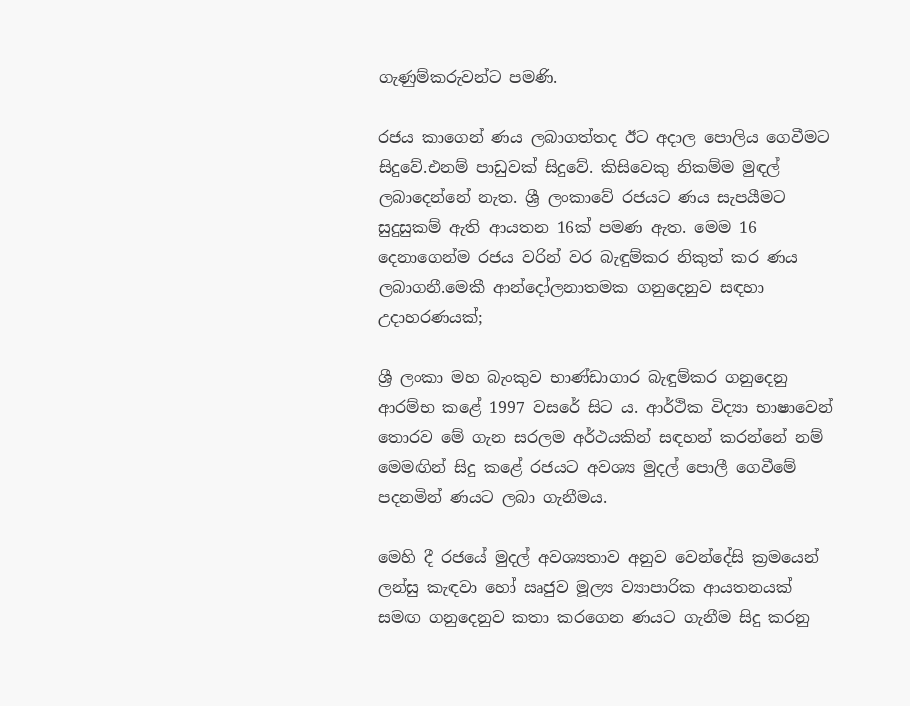ගැණුම්කරුවන්ට පමණි.

රජය කාගෙන් ණය ලබාගත්තද ඊට අදාල පොලිය ගෙවීමට සිදුවේ.එනම් පාඩුවක් සිදුවේ. කිසිවෙකු නිකම්ම මුඳල් ලබාදෙන්නේ නැත. ශ්‍රී ලංකාවේ රජයට ණය සැපයීමට සුදුසුකම් ඇති ආයතන 16ක් පමණ ඇත. මෙම 16 දෙනාගෙන්ම රජය වරින් වර බැඳුම්කර නිකුත් කර ණය ලබාගනී.මෙකී ආන්දෝලනාතමක ගනුදෙනුව සඳහා උදාහරණයක්;

ශ්‍රී ලංකා මහ බැංකුව භාණ්ඩාගාර බැඳුම්කර ගනුදෙනු ආරම්භ කළේ 1997 වසරේ සිට ය. ආර්ථික විද්‍යා භාෂාවෙන් තොරව මේ ගැන සරලම අර්ථයකින් සඳහන් කරන්නේ නම් මෙමඟින් සිදු කළේ රජයට අවශ්‍ය මුදල් පොලී ගෙවීමේ පදනමින් ණයට ලබා ගැනීමය.

මෙහි දී රජයේ මුදල් අවශ්‍යතාව අනුව වෙන්දේසි ක්‍රමයෙන් ලන්සු කැඳවා හෝ ඍජුව මූල්‍ය ව්‍යාපාරික ආයතනයක් සමඟ ගනුදෙනුව කතා කරගෙන ණයට ගැනීම සිදු කරනු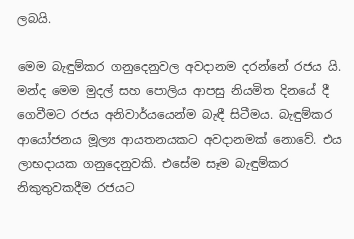ලබයි.

මෙම බැඳුම්කර ගනුදෙනුවල අවදානම දරන්නේ රජය යි. මන්ද මෙම මුදල් සහ පොලිය ආපසු නියමිත දිනයේ දී ගෙවීමට රජය අනිවාර්යයෙන්ම බැඳී සිටීමය. බැඳුම්කර ආයෝජනය මූල්‍ය ආයතනයකට අවදානමක් නොවේ. එය ලාභදායක ගනුදෙනුවකි. එසේම සෑම බැඳුම්කර නිකුතුවකදීම රජයට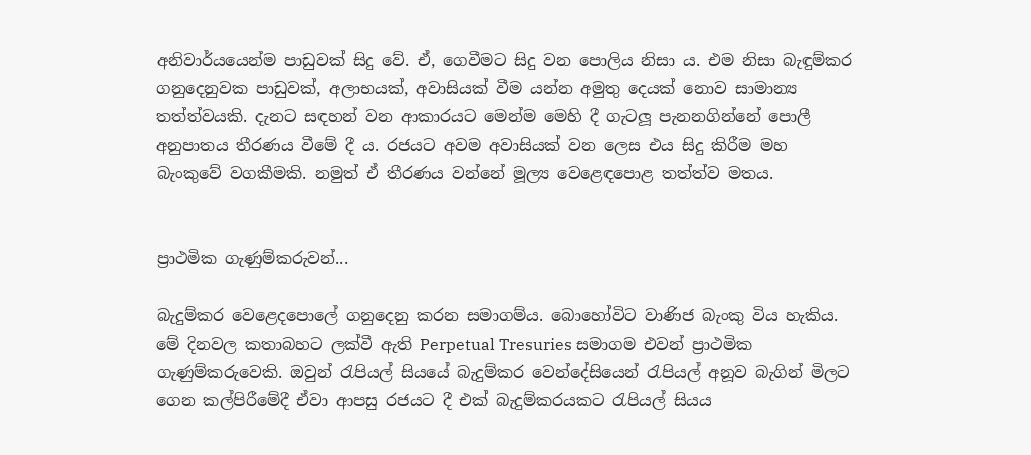අනිවාර්යයෙන්ම පාඩුවක් සිදු වේ. ඒ, ගෙවීමට සිදු වන පොලිය නිසා ය. එම නිසා බැඳුම්කර ගනුදෙනුවක පාඩුවක්, අලාභයක්, අවාසියක් වීම යන්න අමුතු දෙයක් නොව සාමාන්‍ය තත්ත්වයකි. දැනට සඳහන් වන ආකාරයට මෙන්ම මෙහි දී ගැටලූ පැනනගින්නේ පොලී අනුපාතය තීරණය වීමේ දී ය. රජයට අවම අවාසියක් වන ලෙස එය සිදු කිරීම මහ බැංකුවේ වගකීමකි. නමුත් ඒ තීරණය වන්නේ මූල්‍ය වෙළෙඳපොළ තත්ත්ව මතය.


ප්‍රාථමික ගැණුම්කරුවන්...

බැදුම්කර වෙළෙදපොලේ ගනුදෙනු කරන සමාගම්ය. බොහෝවිට වාණිජ බැංකු විය හැකිය. මේ දිනවල කතාබහට ලක්වී ඇති Perpetual Tresuries සමාගම එවන් ප්‍රාථමික ගැණුම්කරුවෙකි. ඔවුන් රැපියල් සියයේ බැදුම්කර වෙන්දේසියෙන් රැපියල් අනූව බැගින් මිලට ගෙන කල්පිරීමේදී ඒවා ආපසු රජයට දී එක් බැදුම්කරයකට රැපියල් සියය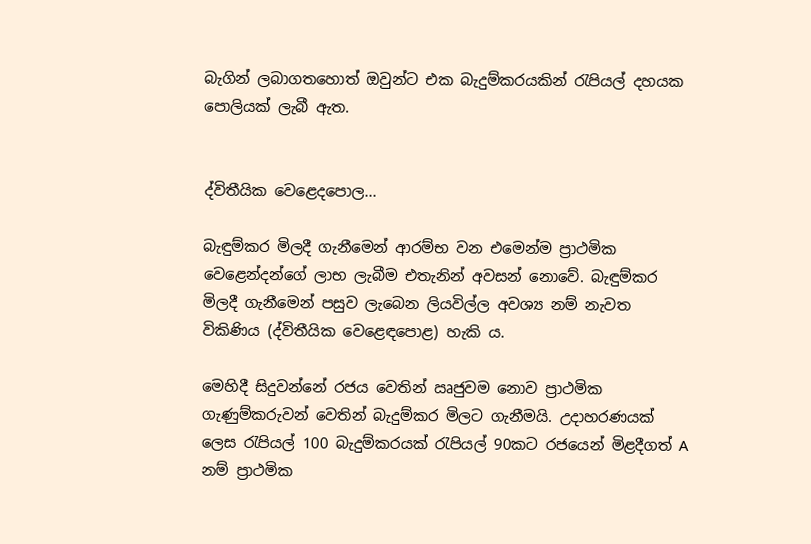බැගින් ලබාගතහොත් ඔවුන්ට එක බැදුම්කරයකින් රැපියල් දහයක පොලියක් ලැබී ඇත.


ද්විතීයික වෙළෙදපොල...

බැඳුම්කර මිලදී ගැනීමෙන් ආරම්භ වන එමෙන්ම ප්‍රාථමික වෙළෙන්දන්ගේ ලාභ ලැබීම එතැනින් අවසන් නොවේ. බැඳුම්කර මිලදී ගැනීමෙන් පසුව ලැබෙන ලියවිල්ල අවශ්‍ය නම් නැවත විකිණිය (ද්විතීයික වෙළෙඳපොළ) හැකි ය.

මෙහිදී සිදුවන්නේ රජය වෙතින් ඍජුවම නොව ප්‍රාථමික ගැණුම්කරුවන් වෙතින් බැදුම්කර මිලට ගැනීමයි. උදාහරණයක් ලෙස රැපියල් 100 බැදුම්කරයක් රැපියල් 90කට රජයෙන් මිළදීගත් A නම් ප්‍රාථමික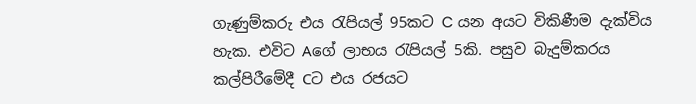ගැණුම්කරු එය රැපියල් 95කට C යන අයට විකිණීම දැක්විය හැක. එවිට Aගේ ලාභය රැපියල් 5කි. පසුව බැදුම්කරය කල්පිරීමේදී Cට එය රජයට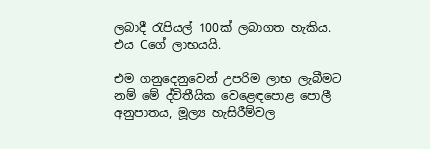ලබාදී රැපියල් 100ක් ලබාගත හැකිය. එය Cගේ ලාභයයි.

එම ගනුදෙනුවෙන් උපරිම ලාභ ලැබීමට නම් මේ ද්විතීයික වෙළෙඳපොළ පොලී අනුපාතය, මූල්‍ය හැසිරීම්වල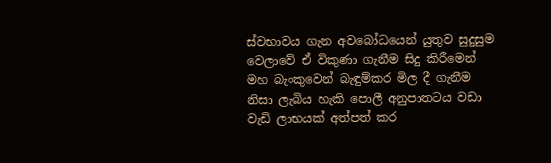ස්වභාවය ගැන අවබෝධයෙන් යුතුව සුදුසුම වෙලාවේ ඒ විකුණා ගැනීම සිදු කිරීමෙන් මහ බැංකුවෙන් බැඳුම්කර මිල දී ගැනීම නිසා ලැබිය හැකි පොලී අනුපාතටය වඩා වැඩි ලාභයක් අත්පත් කර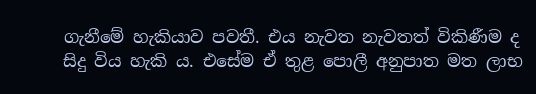ගැනීමේ හැකියාව පවතී. එය නැවත නැවතත් විකිණීම ද සිදු විය හැකි ය. එසේම ඒ තුළ පොලී අනුපාත මත ලාභ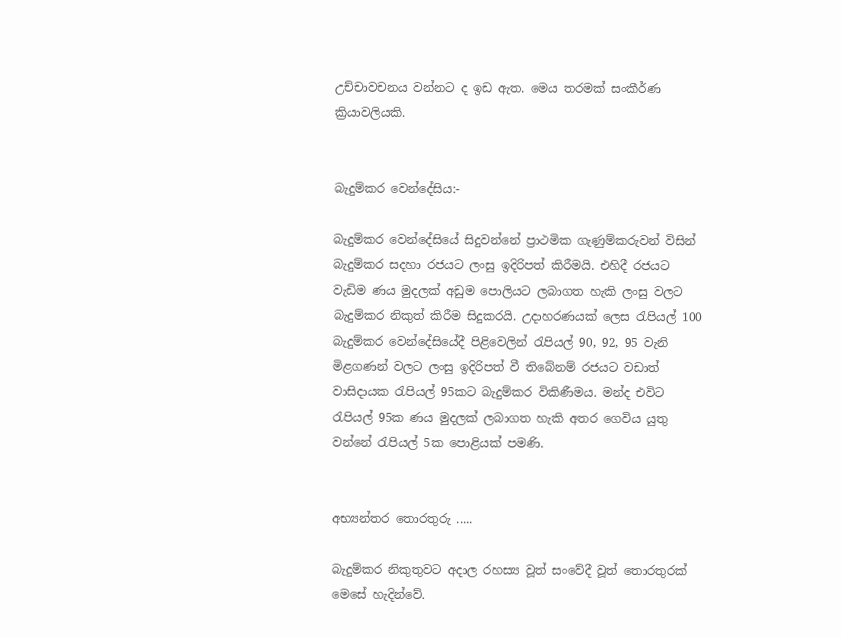උච්චාවචනය වන්නට ද ඉඩ ඇත. මෙය තරමක් සංකීර්ණ ක්‍රියාවලියකි.


බැදුම්කර වෙන්දේසිය:-

බැදුම්කර වෙන්දේසියේ සිදුවන්නේ ප්‍රාථමික ගැණුම්කරුවන් විසින් බැදුම්කර සදහා රජයට ලංසු ඉදිරිපත් කිරීමයි. එහිදී රජයට වැඩිම ණය මුදලක් අඩුම පොලියට ලබාගත හැකි ලංසු වලට බැදුම්කර නිකුත් කිරීම සිදුකරයි. උදාහරණයක් ලෙස රැපියල් 100 බැදුම්කර වෙන්දේසියේදී පිළිවෙලින් රැපියල් 90, 92, 95 වැනි මිළගණන් වලට ලංසු ඉදිරිපත් වී තිබේනම් රජයට වඩාත් වාසිදායක රැපියල් 95කට බැදුම්කර විකිණීමය. මන්ද එවිට රැපියල් 95ක ණය මුදලක් ලබාගත හැකි අතර ගෙවිය යුතු වන්නේ රැපියල් 5ක පොළියක් පමණි.


අභ්‍යන්තර තොරතුරු .....

බැදුම්කර නිකුතුවට අදාල රහස්‍ය වූත් සංවේදී වූත් තොරතුරක් මෙසේ හැදින්වේ.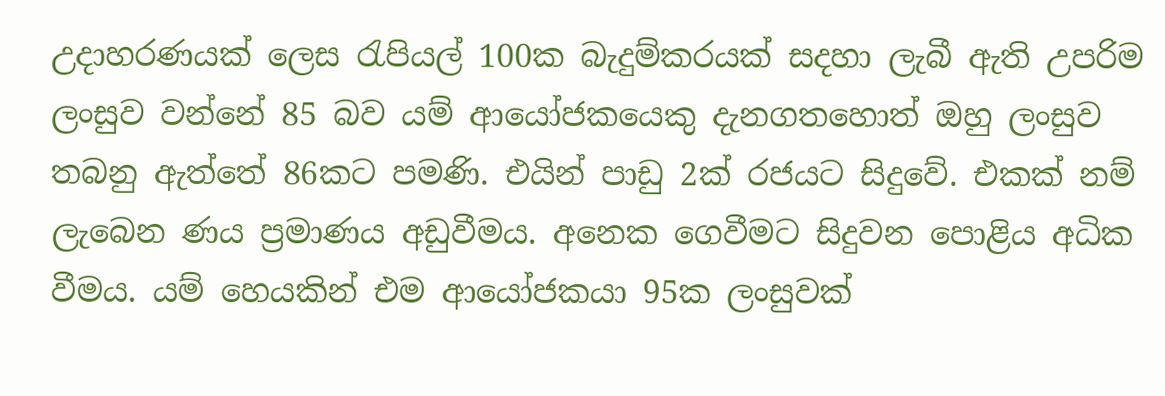උදාහරණයක් ලෙස රැපියල් 100ක බැදුම්කරයක් සදහා ලැබී ඇති උපරිම ලංසුව වන්නේ 85 බව යම් ආයෝජකයෙකු දැනගතහොත් ඔහු ලංසුව තබනු ඇත්තේ 86කට පමණි. එයින් පාඩු 2ක් රජයට සිදුවේ. එකක් නම් ලැබෙන ණය ප්‍රමාණය අඩුවීමය. අනෙක ගෙවීමට සිදුවන පොළිය අධික වීමය. යම් හෙයකින් එම ආයෝජකයා 95ක ලංසුවක්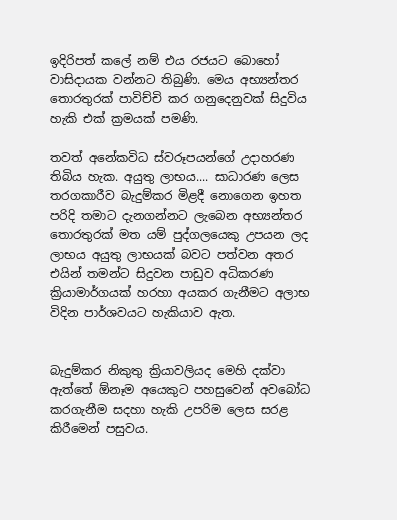ඉදිරිපත් කලේ නම් එය රජයට බොහෝ වාසිදායක වන්නට තිබුණි. මෙය අභ්‍යන්තර තොරතුරක් පාවිච්චි කර ගනුදෙනුවක් සිදුවිය හැකි එක් ක්‍රමයක් පමණි.

තවත් අනේකවිධ ස්වරූපයන්ගේ උදාහරණ තිබිය හැක. අයුතු ලාභය.... සාධාරණ ලෙස තරගකාරීව බැදුම්කර මිළදී නොගෙන ඉහත පරිදි තමාට දැනගන්නට ලැබෙන අභ්‍යන්තර තොරතුරක් මත යම් පුද්ගලයෙකු උපයන ලද ලාභය අයුතු ලාභයක් බවට පත්වන අතර එයින් තමන්ට සිදුවන පාඩුව අධිකරණ ක්‍රියාමාර්ගයක් හරහා අයකර ගැනීමට අලාභ විදින පාර්ශවයට හැකියාව ඇත.


බැදුම්කර නිකුතු ක්‍රියාවලියද මෙහි දක්වා ඇත්තේ ඕනෑම අයෙකුට පහසුවෙන් අවබෝධ කරගැනීම සදහා හැකි උපරිම ලෙස සරළ කිරීමෙන් පසුවය.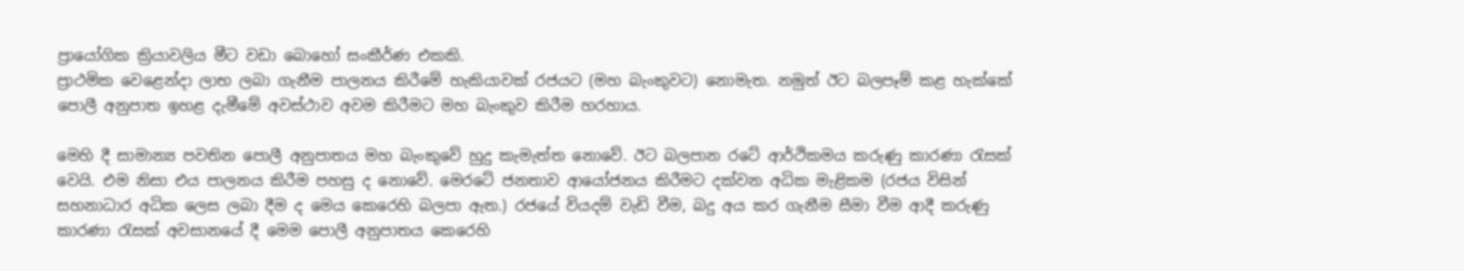ප්‍රායෝගික ක්‍රියාවලිය මීට වඩා බොහෝ සංකීර්ණ එකකි.
ප්‍රාථමික වෙළෙන්දා ලාභ ලබා ගැනීම පාලනය කිරීමේ හැකියාවක් රජයට (මහ බැංකුවට) නොමැත. නමුත් ඊට බලපෑම් කළ හැක්කේ පොලී අනුපාත ඉහළ දැමීමේ අවස්ථාව අවම කිරීමට මහ බැංකුව කිරීම හරහාය.

මෙහි දී සාමාන්‍ය පවතින පොලී අනුපාතය මහ බැංකුවේ හුදු කැමැත්ත නොවේ. ඊට බලපාන රටේ ආර්ථිකමය කරුණු කාරණා රැසක් වෙයි. එම නිසා එය පාලනය කිරීම පහසු ද නොවේ. මෙරටේ ජනතාව ආයෝජනය කිරීමට දක්වන අධික මැළිකම (රජය විසින් සහනාධාර අධික ලෙස ලබා දීම ද මෙය කෙරෙහි බලපා ඇත.) රජයේ වියදම් වැඩි වීම, බදු අය කර ගැනීම සීමා වීම ආදී කරුණු කාරණා රැසක් අවසානයේ දී මෙම පොලී අනුපාතය කෙරෙහි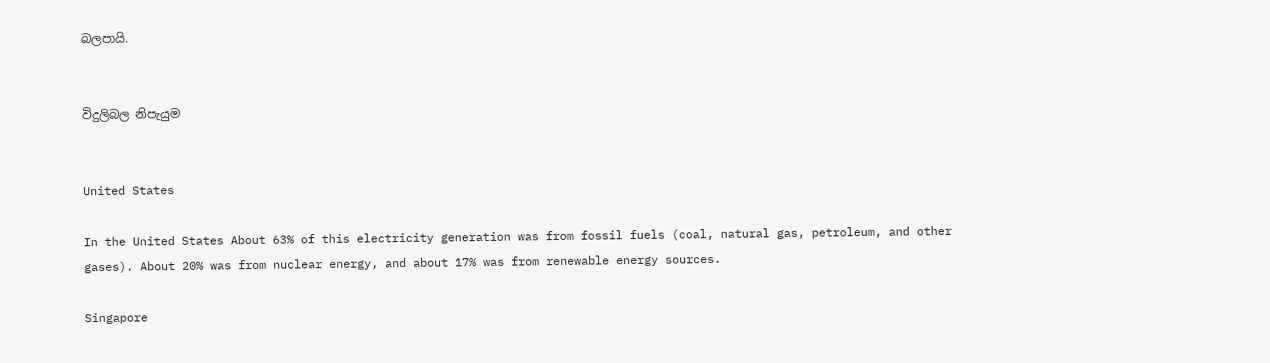බලපායි.


විදුලිබල නිපැයුම


United States

In the United States About 63% of this electricity generation was from fossil fuels (coal, natural gas, petroleum, and other gases). About 20% was from nuclear energy, and about 17% was from renewable energy sources.

Singapore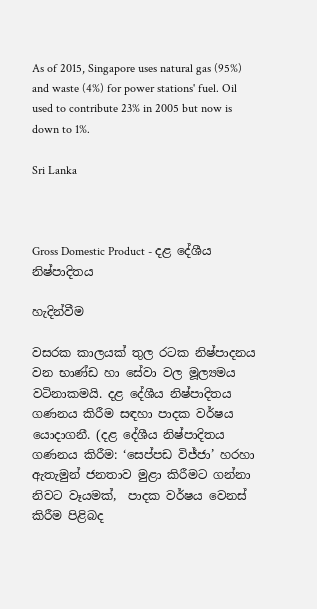As of 2015, Singapore uses natural gas (95%) and waste (4%) for power stations' fuel. Oil used to contribute 23% in 2005 but now is down to 1%.

Sri Lanka



Gross Domestic Product - දළ දේශීය නිෂ්පාදිතය

හැදින්වීම

වසරක කාලයක් තුල රටක නිෂ්පාදනය වන භාණ්ඩ හා සේවා වල මූල්‍යමය වටිනාකමයි. දළ දේශීය නිෂ්පාදිතය ගණනය කිරීම සඳහා පාදක වර්ෂය යොදාගනී. (දළ දේශීය නිෂ්පාදිතය ගණනය කිරීම: ‘සෙප්පඩ විජ්ජා’ හරහා ඇතැමුන් ජනතාව මුළා කිරීමට ගන්නා නිවට වෑයමක්,  පාදක වර්ෂය වෙනස් කිරීම පිළිබද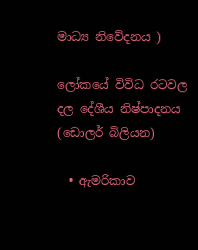මාධ්‍ය නිවේදනය )

ලෝකයේ විවිධ රටවල දල දේශීය නිෂ්පාදනය (ඩොලර් බිලියන)

  • ඇමරිකාව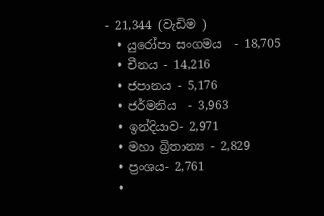- 21,344 (වැඩිම )
  • යුරෝපා සංගමය  - 18,705
  • චීනය - 14,216
  • ජපානය - 5,176
  • ජර්මනිය  - 3,963
  • ඉන්දියාව- 2,971
  • මහා බ්‍රිතාන්‍ය - 2,829
  • ප්‍රංශය- 2,761
  •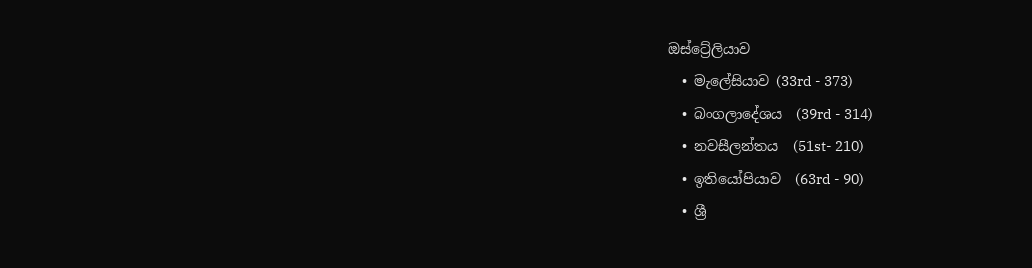ඔස්ට්‍රේලියාව
  • මැලේසියාව (33rd - 373)
  • බංගලාදේශය  (39rd - 314)
  • නවසීලන්තය  (51st- 210)
  • ඉතියෝපියාව  (63rd - 90)
  • ශ්‍රී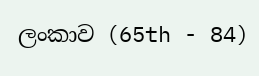ලංකාව (65th - 84)